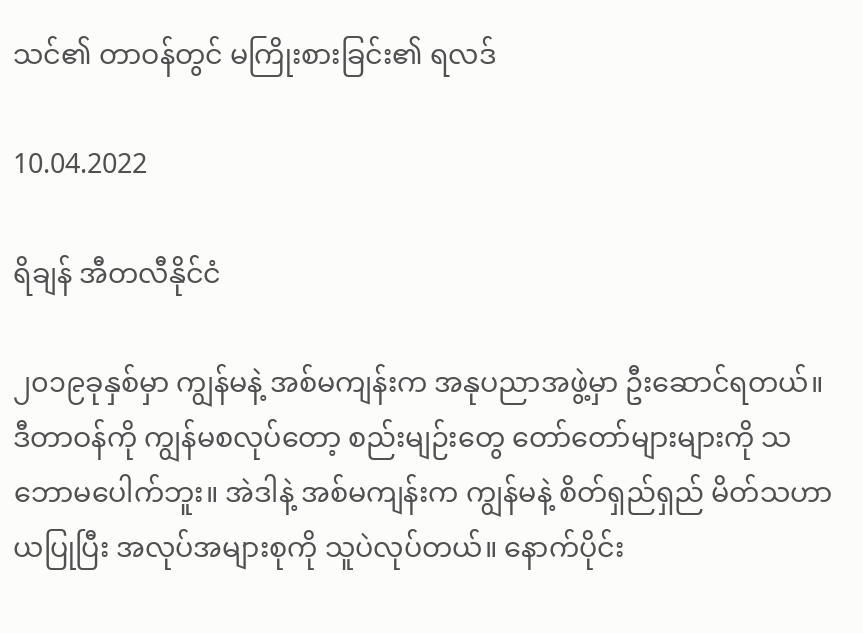သင်၏ တာဝန်တွင် မကြိုးစားခြင်း၏ ရလဒ်

10.04.2022

ရိချန် အီတလီနိုင်ငံ

၂၀၁၉ခုနှစ်မှာ ကျွန်မနဲ့ အစ်မကျန်းက အနုပညာအဖွဲ့မှာ ဦးဆောင်ရတယ်။ ဒီတာဝန်ကို ကျွန်မစလုပ်တော့ စည်းမျဉ်းတွေ တော်တော်များများကို သဘောမပေါက်ဘူး။ အဲဒါနဲ့ အစ်မကျန်းက ကျွန်မနဲ့ စိတ်ရှည်ရှည် မိတ်သဟာယပြုပြီး အလုပ်အများစုကို သူပဲလုပ်တယ်။ နောက်ပိုင်း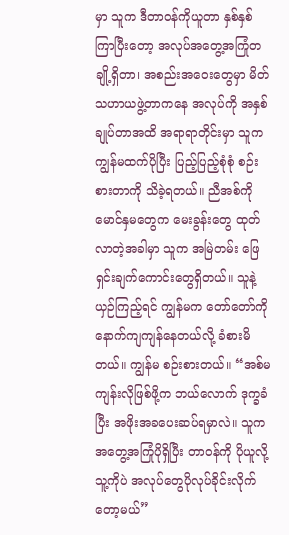မှာ သူက ဒီတာဝန်ကိုယူတာ နှစ်နှစ်ကြာပြီးတော့ အလုပ်အတွေ့အကြုံတချို့ရှိတာ၊ အစည်းအဝေးတွေမှာ မိတ်သဟာယဖွဲ့တာကနေ အလုပ်ကို အနှစ်ချုပ်တာအထိ အရာရာတိုင်းမှာ သူက ကျွန်မထက်ပိုပြီး ပြည့်ပြည့်စုံစုံ စဉ်းစားတာကို သိခဲ့ရတယ်။ ညီအစ်ကိုမောင်နှမတွေက မေးခွန်းတွေ ထုတ်လာတဲ့အခါမှာ သူက အမြဲတမ်း ဖြေရှင်းချက်ကောင်းတွေရှိတယ်။ သူနဲ့ ယှဉ်ကြည့်ရင် ကျွန်မက တော်တော်ကို နောက်ကျကျန်နေတယ်လို့ ခံစားမိတယ်။ ကျွန်မ စဉ်းစားတယ်။ “အစ်မကျန်းလိုဖြစ်ဖို့က ဘယ်လောက် ဒုက္ခခံပြီး အဖိုးအခပေးဆပ်ရမှာလဲ။ သူက အတွေ့အကြုံပိုရှိပြီး တာဝန်ကို ပိုယူလို့ သူ့ကိုပဲ အလုပ်တွေပိုလုပ်ခိုင်းလိုက်တော့မယ်”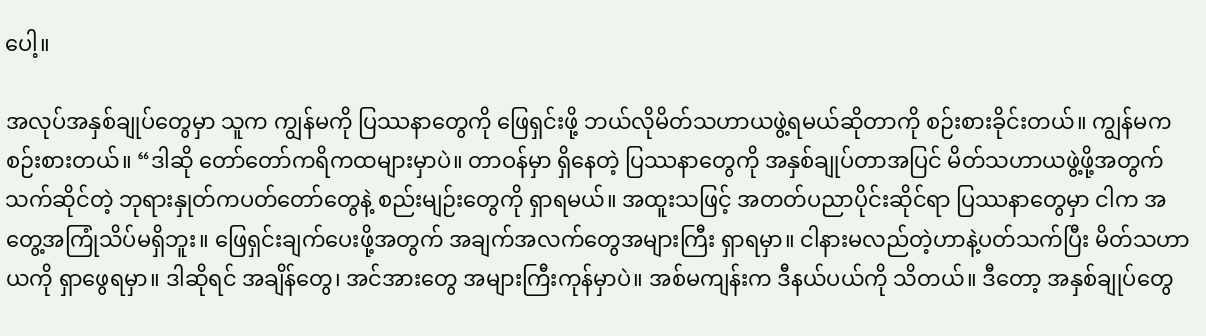ပေါ့။

အလုပ်အနှစ်ချုပ်တွေမှာ သူက ကျွန်မကို ပြဿနာတွေကို ဖြေရှင်းဖို့ ဘယ်လိုမိတ်သဟာယဖွဲ့ရမယ်ဆိုတာကို စဉ်းစားခိုင်းတယ်။ ကျွန်မက စဉ်းစားတယ်။ “ဒါဆို တော်တော်ကရိကထများမှာပဲ။ တာဝန်မှာ ရှိနေတဲ့ ပြဿနာတွေကို အနှစ်ချုပ်တာအပြင် မိတ်သဟာယဖွဲ့ဖို့အတွက် သက်ဆိုင်တဲ့ ဘုရားနှုတ်ကပတ်တော်တွေနဲ့ စည်းမျဉ်းတွေကို ရှာရမယ်။ အထူးသဖြင့် အတတ်ပညာပိုင်းဆိုင်ရာ ပြဿနာတွေမှာ ငါက အတွေ့အကြုံသိပ်မရှိဘူး။ ဖြေရှင်းချက်ပေးဖို့အတွက် အချက်အလက်တွေအများကြီး ရှာရမှာ။ ငါနားမလည်တဲ့ဟာနဲ့ပတ်သက်ပြီး မိတ်သဟာယကို ရှာဖွေရမှာ။ ဒါဆိုရင် အချိန်တွေ၊ အင်အားတွေ အများကြီးကုန်မှာပဲ။ အစ်မကျန်းက ဒီနယ်ပယ်ကို သိတယ်။ ဒီတော့ အနှစ်ချုပ်တွေ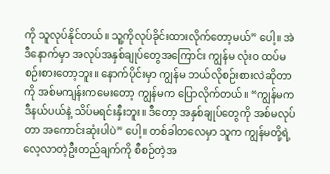ကို သူလုပ်နိုင်တယ်။ သူ့ကိုလုပ်ခိုင်းထားလိုက်တော့မယ်” ပေါ့။ အဲဒီနောက်မှာ အလုပ်အနှစ်ချုပ်တွေအကြောင်း ကျွန်မ လုံးဝ ထပ်မစဉ်းစားတော့ဘူး။ နောက်ပိုင်းမှာ ကျွန်မ ဘယ်လိုစဉ်းစားလဲဆိုတာကို အစ်မကျန်းကမေးတော့ ကျွန်မက ပြောလိုက်တယ်။ “ကျွန်မက ဒီနယ်ပယ်နဲ့ သိပ်မရင်းနှီးဘူး။ ဒီတော့ အနှစ်ချုပ်တွေကို အစ်မလုပ်တာ အကောင်းဆုံးပါပဲ” ပေါ့။ တစ်ခါတလေမှာ သူက ကျွန်မတို့ရဲ့ လေ့လာတဲ့ဦးတည်ချက်ကို စီစဉ်တဲ့အ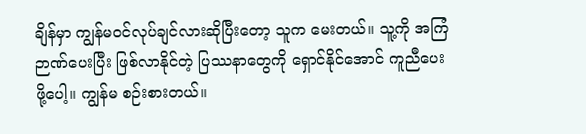ချိန်မှာ ကျွန်မဝင်လုပ်ချင်လားဆိုပြီးတော့ သူက မေးတယ်။ သူ့ကို အကြံဉာဏ်ပေးပြီး ဖြစ်လာနိုင်တဲ့ ပြဿနာတွေကို ရှောင်နိုင်အောင် ကူညီပေးဖို့ပေါ့။ ကျွန်မ စဉ်းစားတယ်။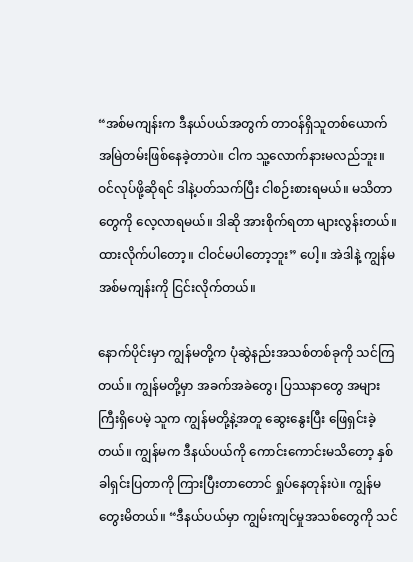“အစ်မကျန်းက ဒီနယ်ပယ်အတွက် တာဝန်ရှိသူတစ်ယောက် အမြဲတမ်းဖြစ်နေခဲ့တာပဲ။ ငါက သူ့လောက်နားမလည်ဘူး။ ဝင်လုပ်ဖို့ဆိုရင် ဒါနဲ့ပတ်သက်ပြီး ငါစဉ်းစားရမယ်။ မသိတာတွေကို လေ့လာရမယ်။ ဒါဆို အားစိုက်ရတာ များလွန်းတယ်။ ထားလိုက်ပါတော့။ ငါဝင်မပါတော့ဘူး” ပေါ့။ အဲဒါနဲ့ ကျွန်မ အစ်မကျန်းကို ငြင်းလိုက်တယ်။

နောက်ပိုင်းမှာ ကျွန်မတို့က ပုံဆွဲနည်းအသစ်တစ်ခုကို သင်ကြတယ်။ ကျွန်မတို့မှာ အခက်အခဲတွေ၊ ပြဿနာတွေ အများကြီးရှိပေမဲ့ သူက ကျွန်မတို့နဲ့အတူ ဆွေးနွေးပြီး ဖြေရှင်းခဲ့တယ်။ ကျွန်မက ဒီနယ်ပယ်ကို ကောင်းကောင်းမသိတော့ နှစ်ခါရှင်းပြတာကို ကြားပြီးတာတောင် ရှုပ်နေတုန်းပဲ။ ကျွန်မ တွေးမိတယ်။ “ဒီနယ်ပယ်မှာ ကျွမ်းကျင်မှုအသစ်တွေကို သင်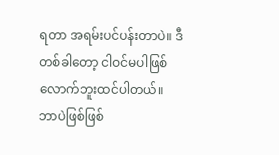ရတာ အရမ်းပင်ပန်းတာပဲ။ ဒီတစ်ခါတော့ ငါဝင်မပါဖြစ်လောက်ဘူးထင်ပါတယ်။ ဘာပဲဖြစ်ဖြစ်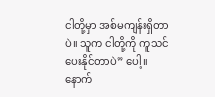ငါတို့မှာ အစ်မကျန်းရှိတာပဲ။ သူက ငါတို့ကို ကူသင်ပေးနိုင်တာပဲ” ပေါ့။ နောက်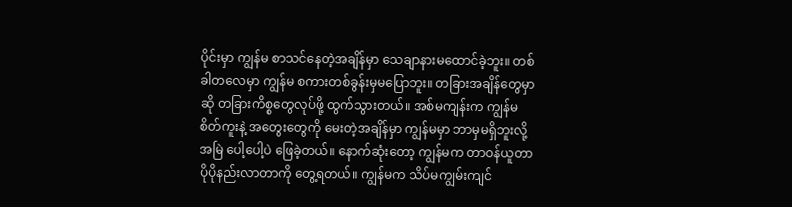ပိုင်းမှာ ကျွန်မ စာသင်နေတဲ့အချိန်မှာ သေချာနားမထောင်ခဲ့ဘူး။ တစ်ခါတလေမှာ ကျွန်မ စကားတစ်ခွန်းမှမပြောဘူး။ တခြားအချိန်တွေမှာဆို တခြားကိစ္စတွေလုပ်ဖို့ ထွက်သွားတယ်။ အစ်မကျန်းက ကျွန်မ စိတ်ကူးနဲ့ အတွေးတွေကို မေးတဲ့အချိန်မှာ ကျွန်မမှာ ဘာမှမရှိဘူးလို့ အမြဲ ပေါ့ပေါ့ပဲ ဖြေခဲ့တယ်။ နောက်ဆုံးတော့ ကျွန်မက တာဝန်ယူတာ ပိုပိုနည်းလာတာကို တွေ့ရတယ်။ ကျွန်မက သိပ်မကျွမ်းကျင်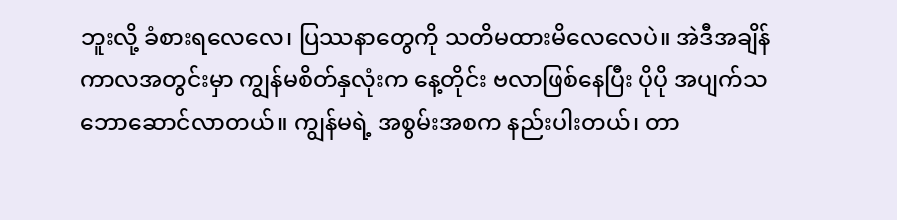ဘူးလို့ ခံစားရလေလေ၊ ပြဿနာတွေကို သတိမထားမိလေလေပဲ။ အဲဒီအချိန်ကာလအတွင်းမှာ ကျွန်မစိတ်နှလုံးက နေ့တိုင်း ဗလာဖြစ်နေပြီး ပိုပို အပျက်သဘောဆောင်လာတယ်။ ကျွန်မရဲ့ အစွမ်းအစက နည်းပါးတယ်၊ တာ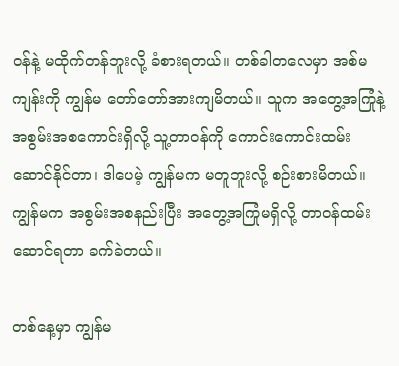ဝန်နဲ့ မထိုက်တန်ဘူးလို့ ခံစားရတယ်။ တစ်ခါတလေမှာ အစ်မကျန်းကို ကျွန်မ တော်တော်အားကျမိတယ်။ သူက အတွေ့အကြုံနဲ့ အစွမ်းအစကောင်းရှိလို့ သူ့တာဝန်ကို ကောင်းကောင်းထမ်းဆောင်နိုင်တာ၊ ဒါပေမဲ့ ကျွန်မက မတူဘူးလို့ စဉ်းစားမိတယ်။ ကျွန်မက အစွမ်းအစနည်းပြီး အတွေ့အကြုံမရှိလို့ တာဝန်ထမ်းဆောင်ရတာ ခက်ခဲတယ်။

တစ်နေ့မှာ ကျွန်မ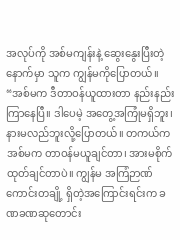အလုပ်ကို အစ်မကျန်းနဲ့ ဆွေးနွေးပြီးတဲ့နောက်မှာ သူက ကျွန်မကိုပြောတယ်။ “အစ်မက ဒီတာဝန်ယူထားတာ နည်းနည်းကြာနေပြီ။ ဒါပေမဲ့ အတွေ့အကြုံမရှိဘူး၊ နားမလည်ဘူးလို့ပြောတယ်။ တကယ်က အစ်မက တာဝန်မယူချင်တာ၊ အားမစိုက်ထုတ်ချင်တာပဲ။ ကျွန်မ အကြံဉာဏ်ကောင်းတချို့ ရှိတဲ့အကြောင်းရင်းက ခဏခဏဆုတောင်း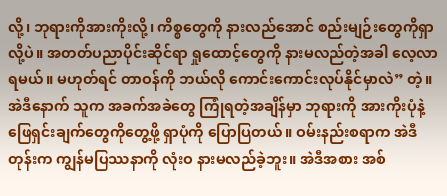လို့၊ ဘုရားကိုအားကိုးလို့၊ ကိစ္စတွေကို နားလည်အောင် စည်းမျဉ်းတွေကိုရှာလို့ပဲ။ အတတ်ပညာပိုင်းဆိုင်ရာ ရှုထောင့်တွေကို နားမလည်တဲ့အခါ လေ့လာရမယ်။ မဟုတ်ရင် တာဝန်ကို ဘယ်လို ကောင်းကောင်းလုပ်နိုင်မှာလဲ” တဲ့။ အဲဒီနောက် သူက အခက်အခဲတွေ ကြုံရတဲ့အချိန်မှာ ဘုရားကို အားကိုးပုံနဲ့ ဖြေရှင်းချက်တွေကိုတွေ့ဖို့ ရှာပုံကို ပြောပြတယ်။ ဝမ်းနည်းစရာက အဲဒီတုန်းက ကျွန်မပြဿနာကို လုံးဝ နားမလည်ခဲ့ဘူး။ အဲဒီအစား အစ်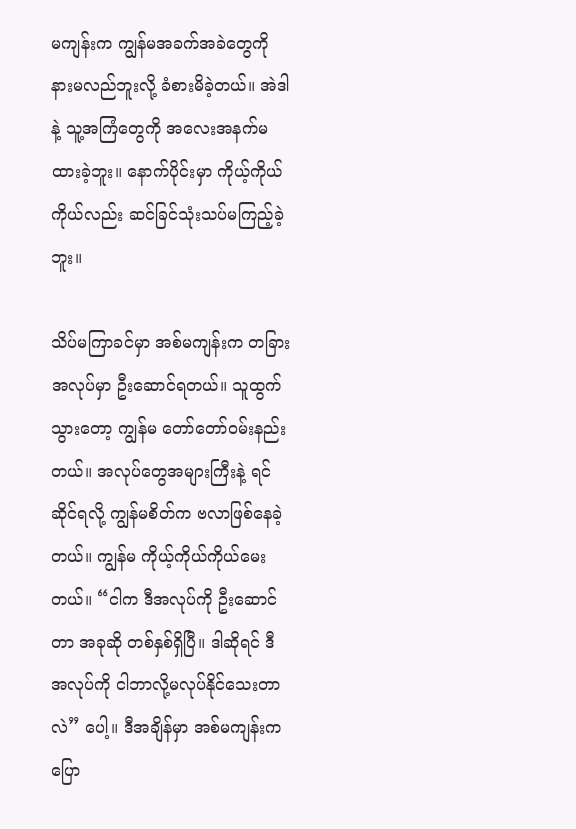မကျန်းက ကျွန်မအခက်အခဲတွေကို နားမလည်ဘူးလို့ ခံစားမိခဲ့တယ်။ အဲဒါနဲ့ သူ့အကြံတွေကို အလေးအနက်မထားခဲ့ဘူး။ နောက်ပိုင်းမှာ ကိုယ့်ကိုယ်ကိုယ်လည်း ဆင်ခြင်သုံးသပ်မကြည့်ခဲ့ဘူး။

သိပ်မကြာခင်မှာ အစ်မကျန်းက တခြားအလုပ်မှာ ဦးဆောင်ရတယ်။ သူထွက်သွားတော့ ကျွန်မ တော်တော်ဝမ်းနည်းတယ်။ အလုပ်တွေအများကြီးနဲ့ ရင်ဆိုင်ရလို့ ကျွန်မစိတ်က ဗလာဖြစ်နေခဲ့တယ်။ ကျွန်မ ကိုယ့်ကိုယ်ကိုယ်မေးတယ်။ “ငါက ဒီအလုပ်ကို ဦးဆောင်တာ အခုဆို တစ်နှစ်ရှိပြီ။ ဒါဆိုရင် ဒီအလုပ်ကို ငါဘာလို့မလုပ်နိုင်သေးတာလဲ” ပေါ့။ ဒီအချိန်မှာ အစ်မကျန်းက ပြော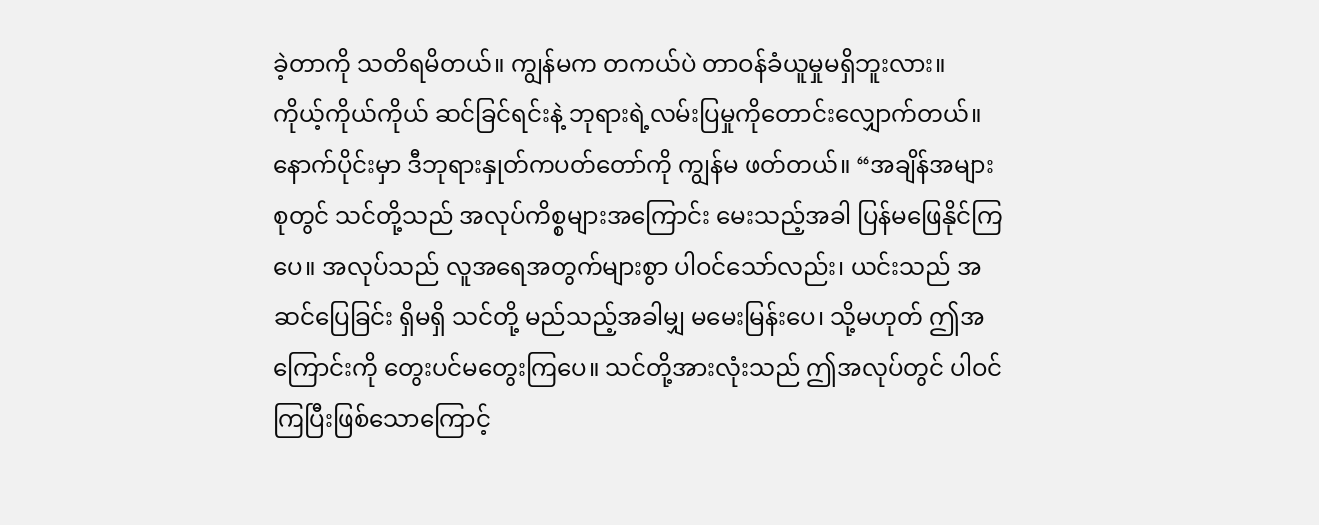ခဲ့တာကို သတိရမိတယ်။ ကျွန်မက တကယ်ပဲ တာဝန်ခံယူမှုမရှိဘူးလား။ ကိုယ့်ကိုယ်ကိုယ် ဆင်ခြင်ရင်းနဲ့ ဘုရားရဲ့လမ်းပြမှုကိုတောင်းလျှောက်တယ်။ နောက်ပိုင်းမှာ ဒီဘုရားနှုတ်ကပတ်တော်ကို ကျွန်မ ဖတ်တယ်။ “အချိန်အများစုတွင် သင်တို့သည် အလုပ်ကိစ္စများအကြောင်း မေးသည့်အခါ ပြန်မဖြေနိုင်ကြပေ။ အလုပ်သည် လူအရေအတွက်များစွာ ပါဝင်သော်လည်း၊ ယင်းသည် အဆင်ပြေခြင်း ရှိမရှိ သင်တို့ မည်သည့်အခါမျှ မမေးမြန်းပေ၊ သို့မဟုတ် ဤအကြောင်းကို တွေးပင်မတွေးကြပေ။ သင်တို့အားလုံးသည် ဤအလုပ်တွင် ပါဝင်ကြပြီးဖြစ်သောကြောင့်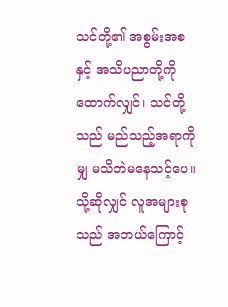သင်တို့၏ အစွမ်းအစနှင့် အသိပညာတို့ကို ထောက်လျှင်၊ သင်တို့သည် မည်သည့်အရာကိုမျှ မသိဘဲမနေသင့်ပေ။ သို့ဆိုလျှင် လူအများစုသည် အဘယ်ကြောင့်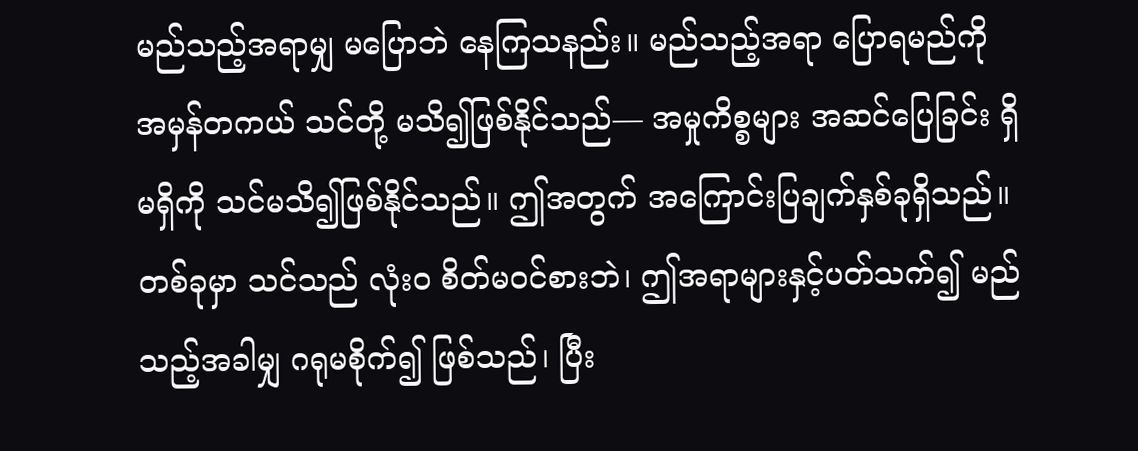မည်သည့်အရာမျှ မပြောဘဲ နေကြသနည်း။ မည်သည့်အရာ ပြောရမည်ကို အမှန်တကယ် သင်တို့ မသိ၍ဖြစ်နိုင်သည်— အမှုကိစ္စများ အဆင်ပြေခြင်း ရှိမရှိကို သင်မသိ၍ဖြစ်နိုင်သည်။ ဤအတွက် အကြောင်းပြချက်နှစ်ခုရှိသည်။ တစ်ခုမှာ သင်သည် လုံးဝ စိတ်မဝင်စားဘဲ၊ ဤအရာများနှင့်ပတ်သက်၍ မည်သည့်အခါမျှ ဂရုမစိုက်၍ ဖြစ်သည်၊ ပြီး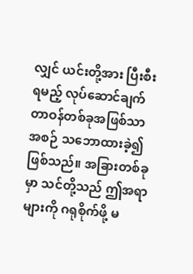လျှင် ယင်းတို့အား ပြီးစီးရမည့် လုပ်ဆောင်ချက်တာဝန်တစ်ခုအဖြစ်သာ အစဉ် သဘောထားခဲ့၍ ဖြစ်သည်။ အခြားတစ်ခုမှာ သင်တို့သည် ဤအရာများကို ဂရုစိုက်ဖို့ မ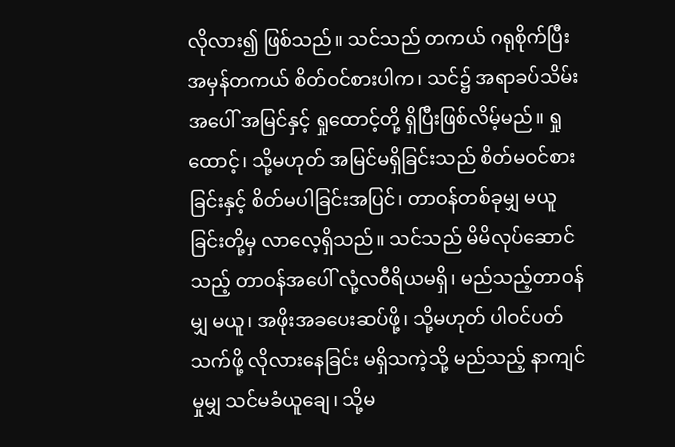လိုလား၍ ဖြစ်သည်။ သင်သည် တကယ် ဂရုစိုက်ပြီး အမှန်တကယ် စိတ်ဝင်စားပါက၊ သင်၌ အရာခပ်သိမ်းအပေါ် အမြင်နှင့် ရှုထောင့်တို့ ရှိပြီးဖြစ်လိမ့်မည်။ ရှုထောင့်၊ သို့မဟုတ် အမြင်မရှိခြင်းသည် စိတ်မဝင်စားခြင်းနှင့် စိတ်မပါခြင်းအပြင်၊ တာဝန်တစ်ခုမျှ မယူခြင်းတို့မှ လာလေ့ရှိသည်။ သင်သည် မိမိလုပ်ဆောင်သည့် တာဝန်အပေါ် လုံ့လဝီရိယမရှိ၊ မည်သည့်တာဝန်မျှ မယူ၊ အဖိုးအခပေးဆပ်ဖို့၊ သို့မဟုတ် ပါဝင်ပတ်သက်ဖို့ လိုလားနေခြင်း မရှိသကဲ့သို့ မည်သည့် နာကျင်မှုမျှ သင်မခံယူချေ၊ သို့မ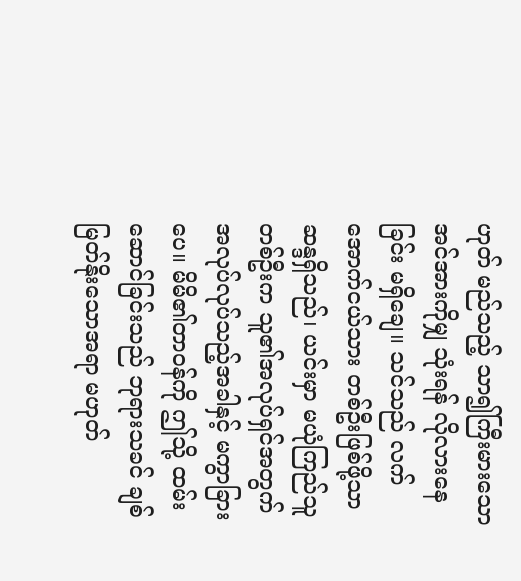ဟုတ် မည်သည့် သာ၍ကြီးမားသော အင်အားကိုမျှ သုံးရန် လိုလားနေခြင်း မရှိချေ။ သင်သည် လက်အောက်ငယ်သား တစ်ဦးဖြစ်ဖို့သာ ဆန္ဒရှိသည်၊ ယင်းမှာ မယုံကြည်သူတစ်ဦးက သူ၏အလုပ်ရှင်အတွက် အလုပ်လုပ်သည့်အခါနှင့် မကွာခြားပေ။ မိမိ၏တာဝန်ကို ဤသို့ ထမ်းဆောင်ခြင်းသည် ဘုရားသခင် ချစ်မြတ်နိုးသောအရာ မဟုတ်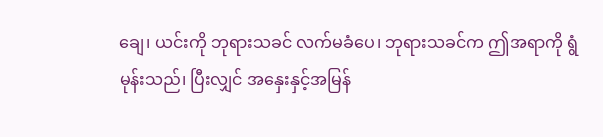ချေ၊ ယင်းကို ဘုရားသခင် လက်မခံပေ၊ ဘုရားသခင်က ဤအရာကို ရွံမုန်းသည်၊ ပြီးလျှင် အနှေးနှင့်အမြန်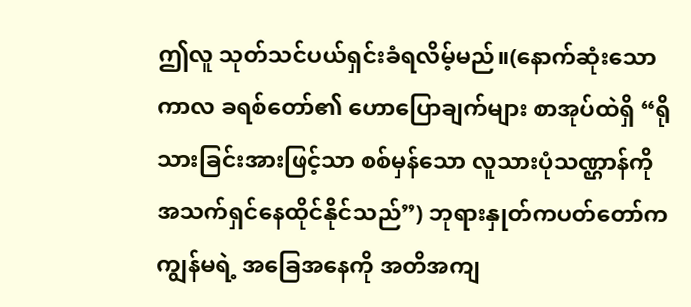ဤလူ သုတ်သင်ပယ်ရှင်းခံရလိမ့်မည်။(နောက်ဆုံးသော ကာလ ခရစ်တော်၏ ဟောပြောချက်များ စာအုပ်ထဲရှိ “ရိုသားခြင်းအားဖြင့်သာ စစ်မှန်သော လူသားပုံသဏ္ဌာန်ကို အသက်ရှင်နေထိုင်နိုင်သည်”) ဘုရားနှုတ်ကပတ်တော်က ကျွန်မရဲ့ အခြေအနေကို အတိအကျ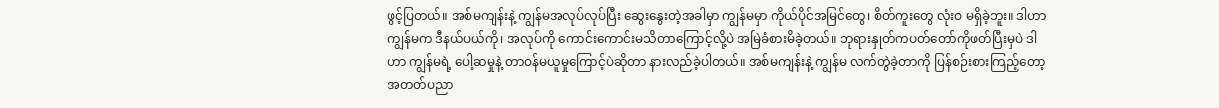ဖွင့်ပြတယ်။ အစ်မကျန်းနဲ့ ကျွန်မအလုပ်လုပ်ပြီး ဆွေးနွေးတဲ့အခါမှာ ကျွန်မမှာ ကိုယ်ပိုင်အမြင်တွေ၊ စိတ်ကူးတွေ လုံးဝ မရှိခဲ့ဘူး။ ဒါဟာ ကျွန်မက ဒီနယ်ပယ်ကို၊ အလုပ်ကို ကောင်းကောင်းမသိတာကြောင့်လို့ပဲ အမြဲခံစားမိခဲ့တယ်။ ဘုရားနှုတ်ကပတ်တော်ကိုဖတ်ပြီးမှပဲ ဒါဟာ ကျွန်မရဲ့ ပေါ့ဆမှုနဲ့ တာဝန်မယူမှုကြောင့်ပဲဆိုတာ နားလည်ခဲ့ပါတယ်။ အစ်မကျန်းနဲ့ ကျွန်မ လက်တွဲခဲ့တာကို ပြန်စဉ်းစားကြည့်တော့ အတတ်ပညာ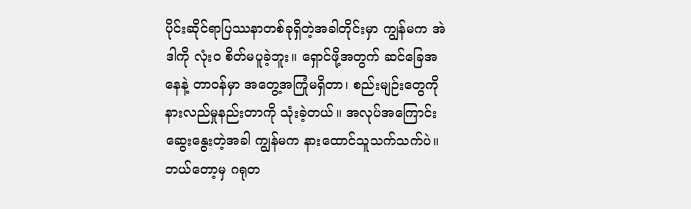ပိုင်းဆိုင်ရာပြဿနာတစ်ခုရှိတဲ့အခါတိုင်းမှာ ကျွန်မက အဲဒါကို လုံးဝ စိတ်မပူခဲ့ဘူး။ ရှောင်ဖို့အတွက် ဆင်ခြေအနေနဲ့ တာဝန်မှာ အတွေ့အကြုံမရှိတာ၊ စည်းမျဉ်းတွေကို နားလည်မှုနည်းတာကို သုံးခဲ့တယ်။ အလုပ်အကြောင်းဆွေးနွေးတဲ့အခါ ကျွန်မက နားထောင်သူသက်သက်ပဲ။ ဘယ်တော့မှ ဂရုတ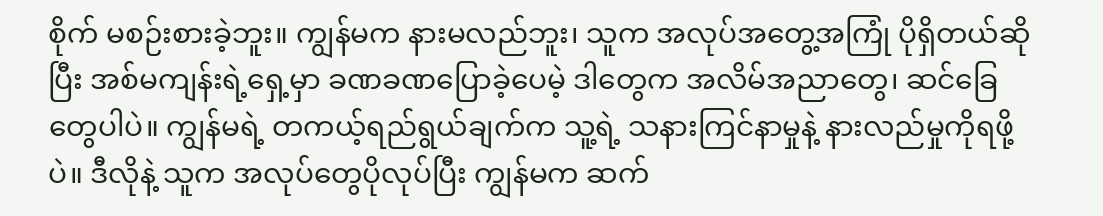စိုက် မစဉ်းစားခဲ့ဘူး။ ကျွန်မက နားမလည်ဘူး၊ သူက အလုပ်အတွေ့အကြုံ ပိုရှိတယ်ဆိုပြီး အစ်မကျန်းရဲ့ရှေ့မှာ ခဏခဏပြောခဲ့ပေမဲ့ ဒါတွေက အလိမ်အညာတွေ၊ ဆင်ခြေတွေပါပဲ။ ကျွန်မရဲ့ တကယ့်ရည်ရွယ်ချက်က သူ့ရဲ့ သနားကြင်နာမှုနဲ့ နားလည်မှုကိုရဖို့ပဲ။ ဒီလိုနဲ့ သူက အလုပ်တွေပိုလုပ်ပြီး ကျွန်မက ဆက်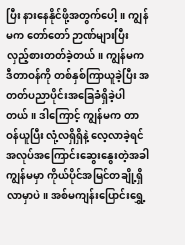ပြီး နားနေနိုင်ဖို့အတွက်ပေါ့။ ကျွန်မက တော်တော် ဉာဏ်များပြီး လှည့်စားတတ်ခဲ့တယ်။ ကျွန်မက ဒီတာဝန်ကို တစ်နှစ်ကြာယူခဲ့ပြီး အတတ်ပညာပိုင်းအခြေခံရှိခဲ့ပါတယ်။ ဒါကြောင့် ကျွန်မက တာဝန်ယူပြီး လုံ့လရှိရှိနဲ့ လေ့လာခဲ့ရင် အလုပ်အကြောင်းဆွေးနွေးတဲ့အခါ ကျွန်မမှာ ကိုယ်ပိုင်အမြင်တချို့ရှိလာမှာပဲ။ အစ်မကျန်းပြောင်းရွှေ့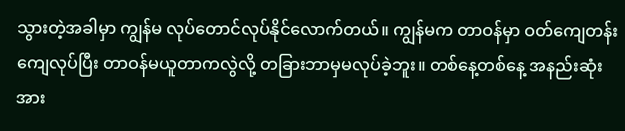သွားတဲ့အခါမှာ ကျွန်မ လုပ်တောင်လုပ်နိုင်လောက်တယ်။ ကျွန်မက တာဝန်မှာ ဝတ်ကျေတန်းကျေလုပ်ပြီး တာဝန်မယူတာကလွဲလို့ တခြားဘာမှမလုပ်ခဲ့ဘူး။ တစ်နေ့တစ်နေ့ အနည်းဆုံးအား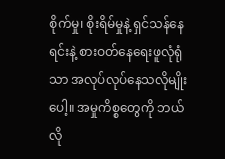စိုက်မှု၊ စိုးရိမ်မှုနဲ့ ရှင်သန်နေရင်းနဲ့ စားဝတ်နေရေးဖူလုံရုံသာ အလုပ်လုပ်နေသလိုမျိုးပေါ့။ အမှုကိစ္စတွေကို ဘယ်လို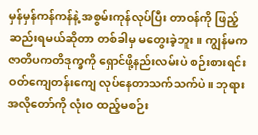မှန်မှန်ကန်ကန်နဲ့ အစွမ်းကုန်လုပ်ပြီး တာဝန်ကို ဖြည့်ဆည်းရမယ်ဆိုတာ တစ်ခါမှ မတွေးခဲ့ဘူး။ ကျွန်မက ဇာတိပကတိဒုက္ခကို ရှောင်ဖို့နည်းလမ်းပဲ စဉ်းစားရင်း ဝတ်ကျေတန်းကျေ လုပ်နေတာသက်သက်ပဲ။ ဘုရားအလိုတော်ကို လုံးဝ ထည့်မစဉ်း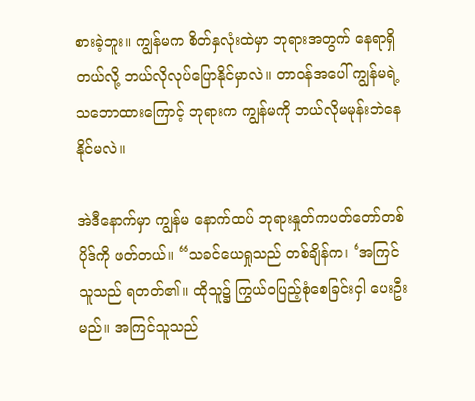စားခဲ့ဘူး။ ကျွန်မက စိတ်နှလုံးထဲမှာ ဘုရားအတွက် နေရာရှိတယ်လို့ ဘယ်လိုလုပ်ပြောနိုင်မှာလဲ။ တာဝန်အပေါ် ကျွန်မရဲ့ သဘောထားကြောင့် ဘုရားက ကျွန်မကို ဘယ်လိုမမုန်းဘဲနေနိုင်မလဲ။

အဲဒီနောက်မှာ ကျွန်မ နောက်ထပ် ဘုရားနှုတ်ကပတ်တော်တစ်ပိုဒ်ကို ဖတ်တယ်။ “သခင်ယေရှုသည် တစ်ချိန်က၊ ‘အကြင်သူသည် ရတတ်၏။ ထိုသူ၌ ကြွယ်ဝပြည့်စုံစေခြင်းငှါ ပေးဦးမည်။ အကြင်သူသည်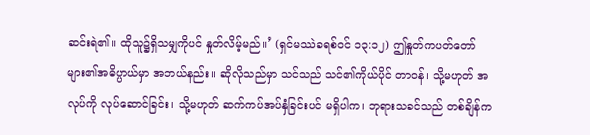ဆင်းရဲ၏။ ထိုသူ၌ရှိသမျှကိုပင် နှုတ်လိမ့်မည်။’ (ရှင်မဿဲခရစ်ဝင် ၁၃:၁၂) ဤနှုတ်ကပတ်တော်များ၏အဓိပ္ပာယ်မှာ အဘယ်နည်း။ ဆိုလိုသည်မှာ သင်သည် သင်၏ကိုယ်ပိုင် တာဝန်၊ သို့မဟုတ် အလုပ်ကို လုပ်ဆောင်ခြင်း၊ သို့မဟုတ် ဆက်ကပ်အပ်နှံခြင်းပင် မရှိပါက၊ ဘုရားသခင်သည် တစ်ချိန်က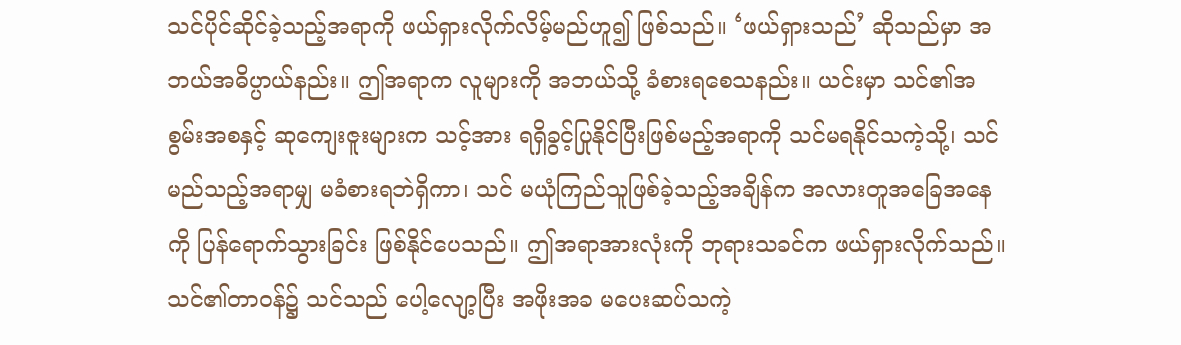သင်ပိုင်ဆိုင်ခဲ့သည့်အရာကို ဖယ်ရှားလိုက်လိမ့်မည်ဟူ၍ ဖြစ်သည်။ ‘ဖယ်ရှားသည်’ ဆိုသည်မှာ အဘယ်အဓိပ္ပာယ်နည်း။ ဤအရာက လူများကို အဘယ်သို့ ခံစားရစေသနည်း။ ယင်းမှာ သင်၏အစွမ်းအစနှင့် ဆုကျေးဇူးများက သင့်အား ရရှိခွင့်ပြုနိုင်ပြီးဖြစ်မည့်အရာကို သင်မရနိုင်သကဲ့သို့၊ သင် မည်သည့်အရာမျှ မခံစားရဘဲရှိကာ၊ သင် မယုံကြည်သူဖြစ်ခဲ့သည့်အချိန်က အလားတူအခြေအနေကို ပြန်ရောက်သွားခြင်း ဖြစ်နိုင်ပေသည်။ ဤအရာအားလုံးကို ဘုရားသခင်က ဖယ်ရှားလိုက်သည်။ သင်၏တာဝန်၌ သင်သည် ပေါ့လျော့ပြီး အဖိုးအခ မပေးဆပ်သကဲ့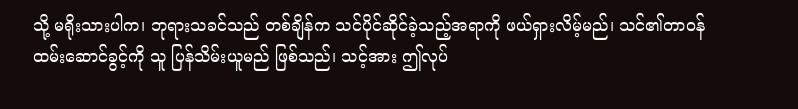သို့ မရိုးသားပါက၊ ဘုရားသခင်သည် တစ်ချိန်က သင်ပိုင်ဆိုင်ခဲ့သည့်အရာကို ဖယ်ရှားလိမ့်မည်၊ သင်၏တာဝန် ထမ်းဆောင်ခွင့်ကို သူ ပြန်သိမ်းယူမည် ဖြစ်သည်၊ သင့်အား ဤလုပ်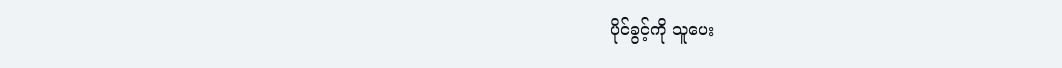ပိုင်ခွင့်ကို သူပေး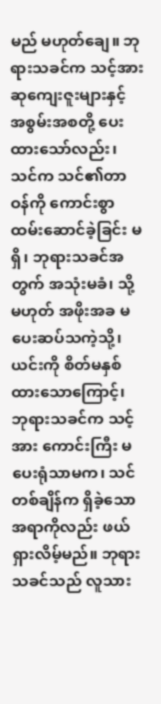မည် မဟုတ်ချေ။ ဘုရားသခင်က သင့်အား ဆုကျေးဇူးများနှင့် အစွမ်းအစတို့ ပေးထားသော်လည်း၊ သင်က သင်၏တာဝန်ကို ကောင်းစွာ ထမ်းဆောင်ခဲ့ခြင်း မရှိ၊ ဘုရားသခင်အတွက် အသုံးမခံ၊ သို့မဟုတ် အဖိုးအခ မပေးဆပ်သကဲ့သို့၊ ယင်းကို စိတ်မနှစ်ထားသောကြောင့်၊ ဘုရားသခင်က သင့်အား ကောင်းကြီး မပေးရုံသာမက၊ သင် တစ်ချိန်က ရှိခဲ့သောအရာကိုလည်း ဖယ်ရှားလိမ့်မည်။ ဘုရားသခင်သည် လူသား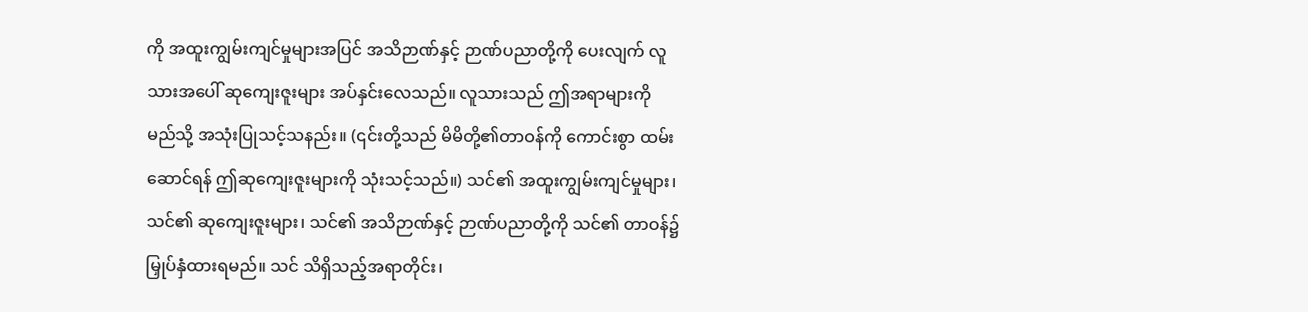ကို အထူးကျွမ်းကျင်မှုများအပြင် အသိဉာဏ်နှင့် ဉာဏ်ပညာတို့ကို ပေးလျက် လူသားအပေါ် ဆုကျေးဇူးများ အပ်နှင်းလေသည်။ လူသားသည် ဤအရာများကို မည်သို့ အသုံးပြုသင့်သနည်း။ (၎င်းတို့သည် မိမိတို့၏တာဝန်ကို ကောင်းစွာ ထမ်းဆောင်ရန် ဤဆုကျေးဇူးများကို သုံးသင့်သည်။) သင်၏ အထူးကျွမ်းကျင်မှုများ၊ သင်၏ ဆုကျေးဇူးများ၊ သင်၏ အသိဉာဏ်နှင့် ဉာဏ်ပညာတို့ကို သင်၏ တာဝန်၌ မြှုပ်နှံထားရမည်။ သင် သိရှိသည့်အရာတိုင်း၊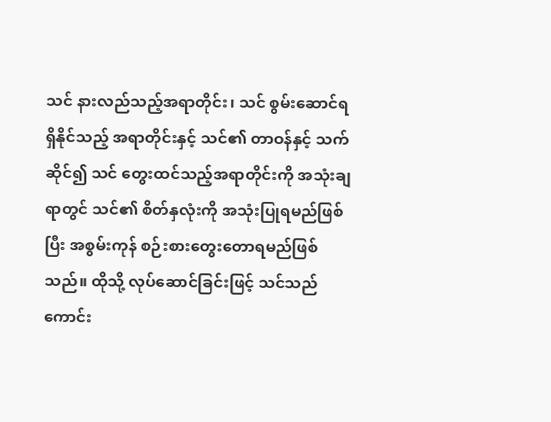သင် နားလည်သည့်အရာတိုင်း၊ သင် စွမ်းဆောင်ရရှိနိုင်သည့် အရာတိုင်းနှင့် သင်၏ တာဝန်နှင့် သက်ဆိုင်၍ သင် တွေးထင်သည့်အရာတိုင်းကို အသုံးချရာတွင် သင်၏ စိတ်နှလုံးကို အသုံးပြုရမည်ဖြစ်ပြီး အစွမ်းကုန် စဉ်းစားတွေးတောရမည်ဖြစ်သည်။ ထိုသို့ လုပ်ဆောင်ခြင်းဖြင့် သင်သည် ကောင်း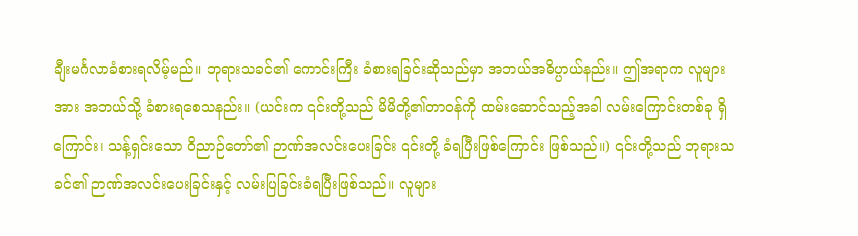ချီးမင်္ဂလာခံစားရလိမ့်မည်။ ဘုရားသခင်၏ ကောင်းကြီး ခံစားရခြင်းဆိုသည်မှာ အဘယ်အဓိပ္ပာယ်နည်း။ ဤအရာက လူများအား အဘယ်သို့ ခံစားရစေသနည်း။ (ယင်းက ၎င်းတို့သည် မိမိတို့၏တာဝန်ကို ထမ်းဆောင်သည့်အခါ လမ်းကြောင်းတစ်ခု ရှိကြောင်း၊ သန့်ရှင်းသော ဝိညာဉ်တော်၏ ဉာဏ်အလင်းပေးခြင်း ၎င်းတို့ ခံရပြီးဖြစ်ကြောင်း ဖြစ်သည်။) ၎င်းတို့သည် ဘုရားသခင်၏ ဉာဏ်အလင်းပေးခြင်းနှင့် လမ်းပြခြင်းခံရပြီးဖြစ်သည်။ လူများ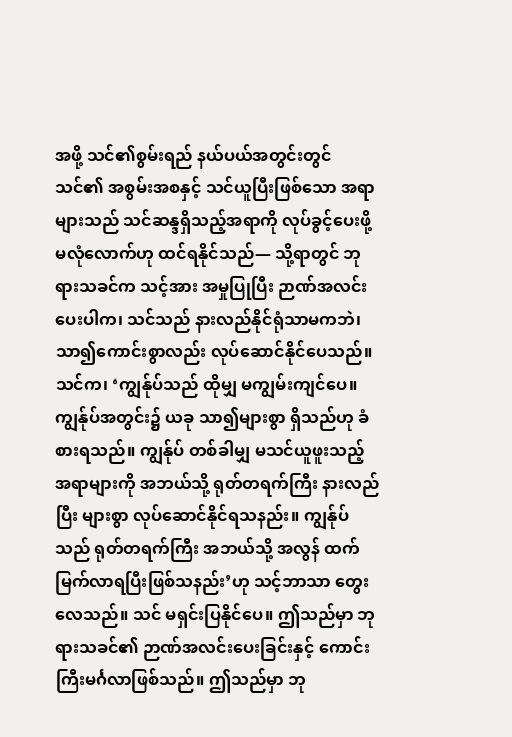အဖို့ သင်၏စွမ်းရည် နယ်ပယ်အတွင်းတွင် သင်၏ အစွမ်းအစနှင့် သင်ယူပြီးဖြစ်သော အရာများသည် သင်ဆန္ဒရှိသည့်အရာကို လုပ်ခွင့်ပေးဖို့ မလုံလောက်ဟု ထင်ရနိုင်သည်— သို့ရာတွင် ဘုရားသခင်က သင့်အား အမှုပြုပြီး ဉာဏ်အလင်းပေးပါက၊ သင်သည် နားလည်နိုင်ရုံသာမကဘဲ၊ သာ၍ကောင်းစွာလည်း လုပ်ဆောင်နိုင်ပေသည်။ သင်က၊ ‘ကျွန်ုပ်သည် ထိုမျှ မကျွမ်းကျင်ပေ။ ကျွန်ုပ်အတွင်း၌ ယခု သာ၍များစွာ ရှိသည်ဟု ခံစားရသည်။ ကျွန်ုပ် တစ်ခါမျှ မသင်ယူဖူးသည့် အရာများကို အဘယ်သို့ ရုတ်တရက်ကြီး နားလည်ပြီး များစွာ လုပ်ဆောင်နိုင်ရသနည်း။ ကျွန်ုပ်သည် ရုတ်တရက်ကြီး အဘယ်သို့ အလွန် ထက်မြက်လာရပြီးဖြစ်သနည်း’ဟု သင့်ဘာသာ တွေးလေသည်။ သင် မရှင်းပြနိုင်ပေ။ ဤသည်မှာ ဘုရားသခင်၏ ဉာဏ်အလင်းပေးခြင်းနှင့် ကောင်းကြီးမင်္ဂလာဖြစ်သည်။ ဤသည်မှာ ဘု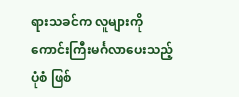ရားသခင်က လူများကို ကောင်းကြီးမင်္ဂလာပေးသည့် ပုံစံ ဖြစ်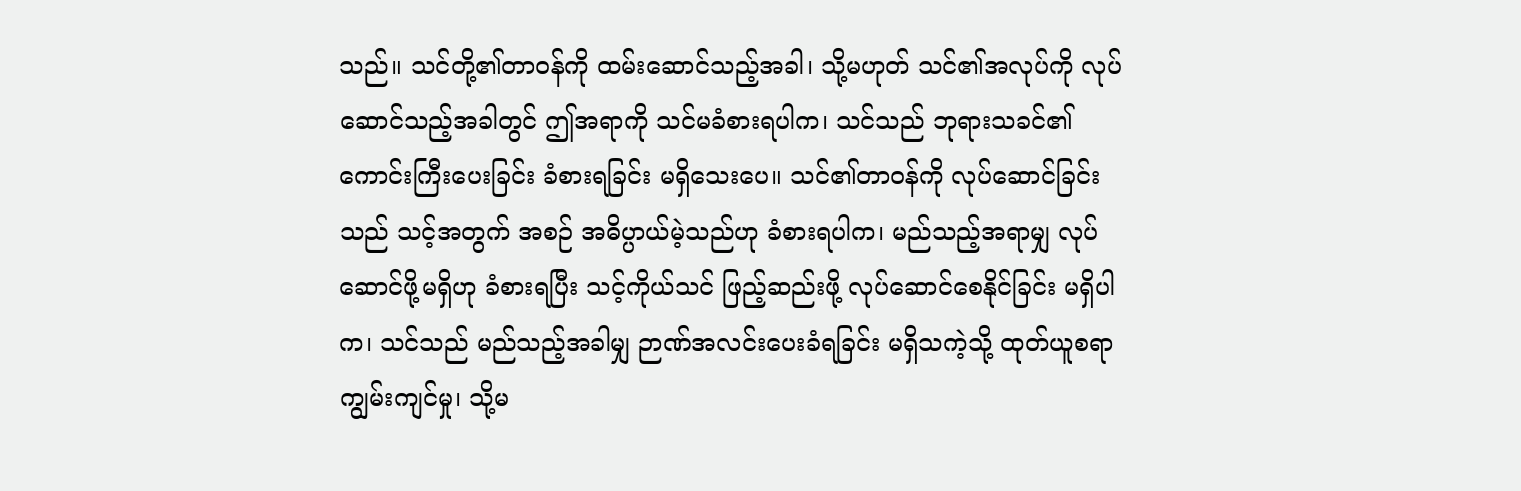သည်။ သင်တို့၏တာဝန်ကို ထမ်းဆောင်သည့်အခါ၊ သို့မဟုတ် သင်၏အလုပ်ကို လုပ်ဆောင်သည့်အခါတွင် ဤအရာကို သင်မခံစားရပါက၊ သင်သည် ဘုရားသခင်၏ ကောင်းကြီးပေးခြင်း ခံစားရခြင်း မရှိသေးပေ။ သင်၏တာဝန်ကို လုပ်ဆောင်ခြင်းသည် သင့်အတွက် အစဉ် အဓိပ္ပာယ်မဲ့သည်ဟု ခံစားရပါက၊ မည်သည့်အရာမျှ လုပ်ဆောင်ဖို့မရှိဟု ခံစားရပြီး သင့်ကိုယ်သင် ဖြည့်ဆည်းဖို့ လုပ်ဆောင်စေနိုင်ခြင်း မရှိပါက၊ သင်သည် မည်သည့်အခါမျှ ဉာဏ်အလင်းပေးခံရခြင်း မရှိသကဲ့သို့ ထုတ်ယူစရာ ကျွမ်းကျင်မှု၊ သို့မ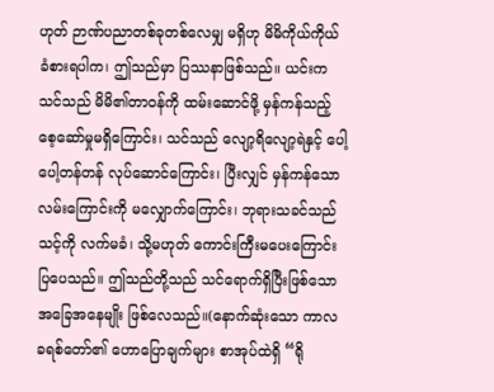ဟုတ် ဉာဏ်ပညာတစ်ခုတစ်လေမျှ မရှိဟု မိမိကိုယ်ကိုယ် ခံစားရပါက၊ ဤသည်မှာ ပြဿနာဖြစ်သည်။ ယင်းက သင်သည် မိမိ၏တာဝန်ကို ထမ်းဆောင်ဖို့ မှန်ကန်သည့် စေ့ဆော်မှုမရှိကြောင်း၊ သင်သည် လျော့ရိလျော့ရဲနှင့် ပေါ့ပေါ့တန်တန် လုပ်ဆောင်ကြောင်း၊ ပြီးလျှင် မှန်ကန်သော လမ်းကြောင်းကို မလျှောက်ကြောင်း၊ ဘုရားသခင်သည် သင့်ကို လက်မခံ၊ သို့မဟုတ် ကောင်းကြီးမပေးကြောင်း ပြပေသည်။ ဤသည်တို့သည် သင်ရောက်ရှိပြီးဖြစ်သော အခြေအနေမျိုး ဖြစ်လေသည်။(နောက်ဆုံးသော ကာလ ခရစ်တော်၏ ဟောပြောချက်များ စာအုပ်ထဲရှိ “ရို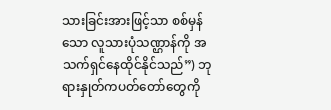သားခြင်းအားဖြင့်သာ စစ်မှန်သော လူသားပုံသဏ္ဌာန်ကို အသက်ရှင်နေထိုင်နိုင်သည်”) ဘုရားနှုတ်ကပတ်တော်တွေကို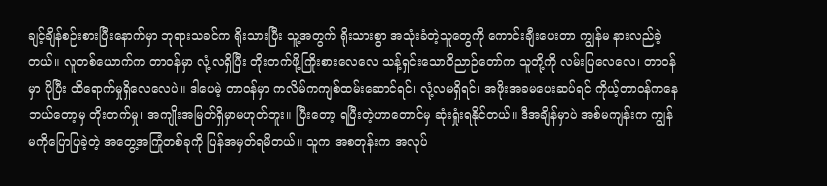ချင့်ချိန်စဉ်းစားပြီးနောက်မှာ ဘုရားသခင်က ရိုးသားပြီး သူ့အတွက် ရိုးသားစွာ အသုံးခံတဲ့သူတွေကို ကောင်းချီးပေးတာ ကျွန်မ နားလည်ခဲ့တယ်။ လူတစ်ယောက်က တာဝန်မှာ လုံ့လရှိပြီး တိုးတက်ဖို့ကြိုးစားလေလေ သန့်ရှင်းသောဝိညာဉ်တော်က သူတို့ကို လမ်းပြလေလေ၊ တာဝန်မှာ ပိုပြီး ထိရောက်မှုရှိလေလေပဲ။ ဒါပေမဲ့ တာဝန်မှာ ကလိမ်ကကျစ်ထမ်းဆောင်ရင်၊ လုံ့လမရှိရင်၊ အဖိုးအခမပေးဆပ်ရင် ကိုယ့်တာဝန်ကနေ ဘယ်တော့မှ တိုးတက်မှု၊ အကျိုးအမြတ်ရှိမှာမဟုတ်ဘူး။ ပြီးတော့ ရပြီးတဲ့ဟာတောင်မှ ဆုံးရှုံးရနိုင်တယ်။ ဒီအချိန်မှာပဲ အစ်မကျန်းက ကျွန်မကိုပြောပြခဲ့တဲ့ အတွေ့အကြုံတစ်ခုကို ပြန်အမှတ်ရမိတယ်။ သူက အစတုန်းက အလုပ်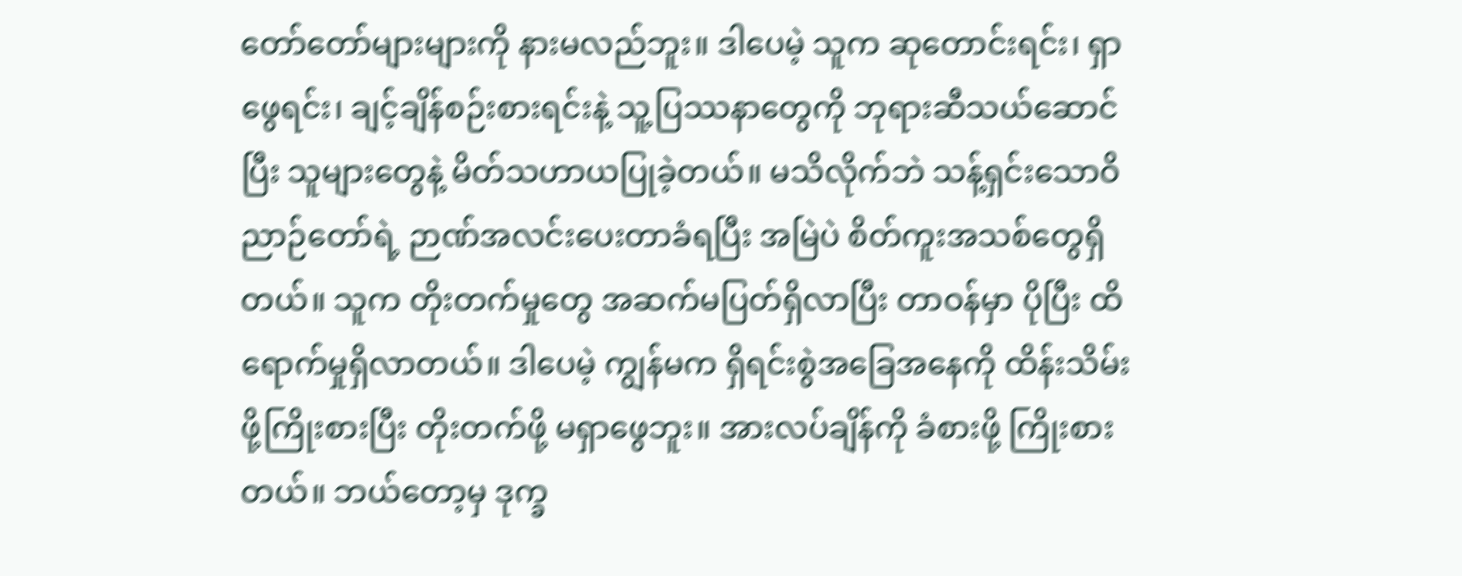တော်တော်များများကို နားမလည်ဘူး။ ဒါပေမဲ့ သူက ဆုတောင်းရင်း၊ ရှာဖွေရင်း၊ ချင့်ချိန်စဉ်းစားရင်းနဲ့ သူ့ပြဿနာတွေကို ဘုရားဆီသယ်ဆောင်ပြီး သူများတွေနဲ့ မိတ်သဟာယပြုခဲ့တယ်။ မသိလိုက်ဘဲ သန့်ရှင်းသောဝိညာဉ်တော်ရဲ့ ဉာဏ်အလင်းပေးတာခံရပြီး အမြဲပဲ စိတ်ကူးအသစ်တွေရှိတယ်။ သူက တိုးတက်မှုတွေ အဆက်မပြတ်ရှိလာပြီး တာဝန်မှာ ပိုပြီး ထိရောက်မှုရှိလာတယ်။ ဒါပေမဲ့ ကျွန်မက ရှိရင်းစွဲအခြေအနေကို ထိန်းသိမ်းဖို့ကြိုးစားပြီး တိုးတက်ဖို့ မရှာဖွေဘူး။ အားလပ်ချိန်ကို ခံစားဖို့ ကြိုးစားတယ်။ ဘယ်တော့မှ ဒုက္ခ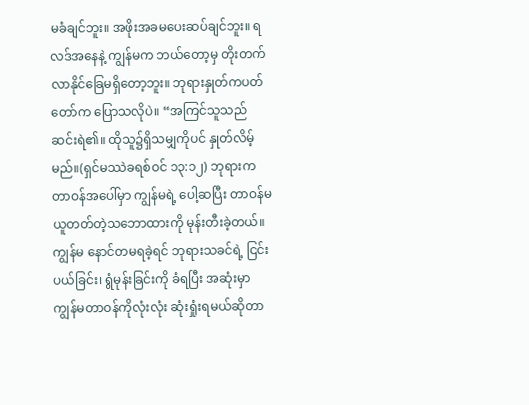မခံချင်ဘူး။ အဖိုးအခမပေးဆပ်ချင်ဘူး။ ရလဒ်အနေနဲ့ ကျွန်မက ဘယ်တော့မှ တိုးတက်လာနိုင်ခြေမရှိတော့ဘူး။ ဘုရားနှုတ်ကပတ်တော်က ပြောသလိုပဲ။ “အကြင်သူသည် ဆင်းရဲ၏။ ထိုသူ၌ရှိသမျှကိုပင် နှုတ်လိမ့်မည်။(ရှင်မဿဲခရစ်ဝင် ၁၃:၁၂) ဘုရားက တာဝန်အပေါ်မှာ ကျွန်မရဲ့ ပေါ့ဆပြီး တာဝန်မယူတတ်တဲ့သဘောထားကို မုန်းတီးခဲ့တယ်။ ကျွန်မ နောင်တမရခဲ့ရင် ဘုရားသခင်ရဲ့ ငြင်းပယ်ခြင်း၊ ရွံမုန်းခြင်းကို ခံရပြီး အဆုံးမှာ ကျွန်မတာဝန်ကိုလုံးလုံး ဆုံးရှုံးရမယ်ဆိုတာ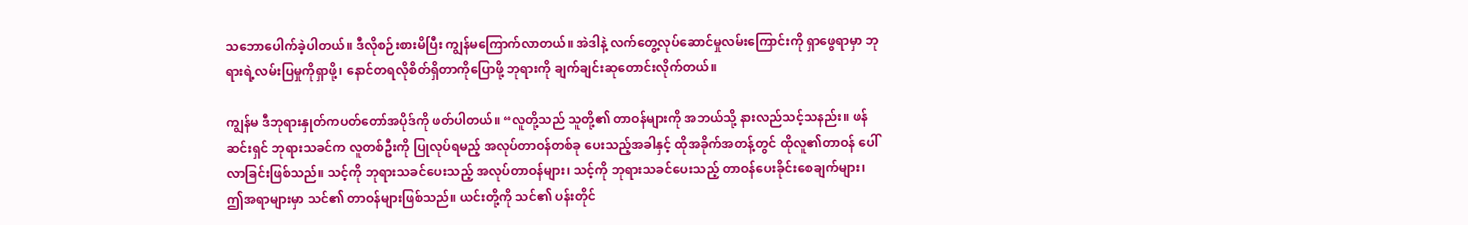သဘောပေါက်ခဲ့ပါတယ်။ ဒီလိုစဉ်းစားမိပြီး ကျွန်မကြောက်လာတယ်။ အဲဒါနဲ့ လက်တွေ့လုပ်ဆောင်မှုလမ်းကြောင်းကို ရှာဖွေရာမှာ ဘုရားရဲ့လမ်းပြမှုကိုရှာဖို့၊ နောင်တရလိုစိတ်ရှိတာကိုပြောဖို့ ဘုရားကို ချက်ချင်းဆုတောင်းလိုက်တယ်။

ကျွန်မ ဒီဘုရားနှုတ်ကပတ်တော်အပိုဒ်ကို ဖတ်ပါတယ်။ “လူတို့သည် သူတို့၏ တာဝန်များကို အဘယ်သို့ နားလည်သင့်သနည်း။ ဖန်ဆင်းရှင် ဘုရားသခင်က လူတစ်ဦးကို ပြုလုပ်ရမည့် အလုပ်တာဝန်တစ်ခု ပေးသည့်အခါနှင့် ထိုအခိုက်အတန့်တွင် ထိုလူ၏တာဝန် ပေါ်လာခြင်းဖြစ်သည်။ သင့်ကို ဘုရားသခင်ပေးသည့် အလုပ်တာဝန်များ၊ သင့်ကို ဘုရားသခင်ပေးသည့် တာဝန်ပေးခိုင်းစေချက်များ၊ ဤအရာများမှာ သင်၏ တာဝန်များဖြစ်သည်။ ယင်းတို့ကို သင်၏ ပန်းတိုင်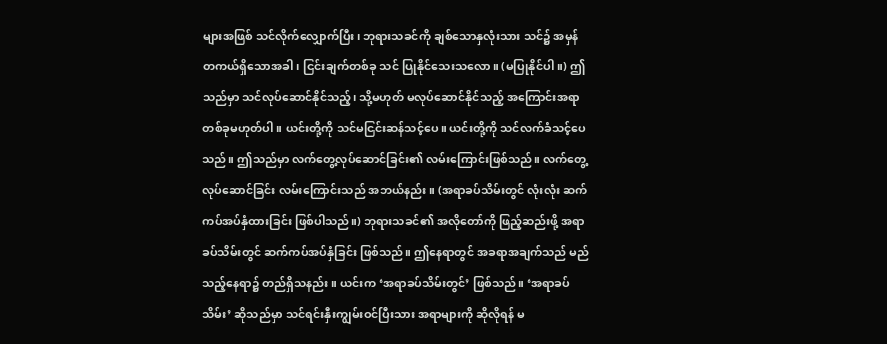များအဖြစ် သင်လိုက်လျှောက်ပြီး၊ ဘုရားသခင်ကို ချစ်သောနှလုံးသား သင်၌ အမှန်တကယ်ရှိသောအခါ၊ ငြင်းချက်တစ်ခု သင် ပြုနိုင်သေးသလော။ (မပြုနိုင်ပါ။) ဤသည်မှာ သင်လုပ်ဆောင်နိုင်သည့်၊ သို့မဟုတ် မလုပ်ဆောင်နိုင်သည့် အကြောင်းအရာတစ်ခုမဟုတ်ပါ။ ယင်းတို့ကို သင်မငြင်းဆန်သင့်ပေ။ ယင်းတို့ကို သင်လက်ခံသင့်ပေသည်။ ဤသည်မှာ လက်တွေ့လုပ်ဆောင်ခြင်း၏ လမ်းကြောင်းဖြစ်သည်။ လက်တွေ့လုပ်ဆောင်ခြင်း လမ်းကြောင်းသည် အဘယ်နည်း။ (အရာခပ်သိမ်းတွင် လုံးလုံး ဆက်ကပ်အပ်နှံထားခြင်း ဖြစ်ပါသည်။) ဘုရားသခင်၏ အလိုတော်ကို ဖြည့်ဆည်းဖို့ အရာခပ်သိမ်းတွင် ဆက်ကပ်အပ်နှံခြင်း ဖြစ်သည်။ ဤနေရာတွင် အခရာအချက်သည် မည်သည့်နေရာ၌ တည်ရှိသနည်း။ ယင်းက ‘အရာခပ်သိမ်းတွင်’ ဖြစ်သည်။ ‘အရာခပ်သိမ်း’ ဆိုသည်မှာ သင်ရင်းနှီးကျွမ်းဝင်ပြီးသား အရာများကို ဆိုလိုရန် မ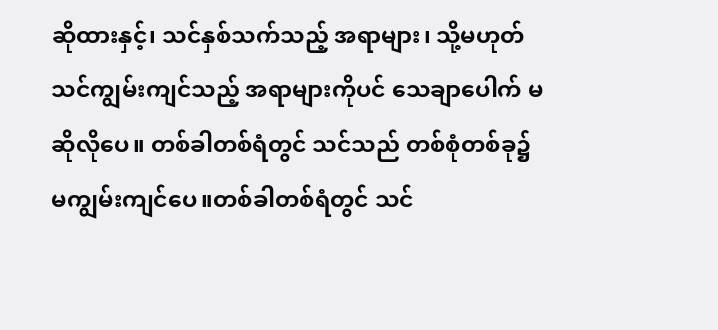ဆိုထားနှင့်၊ သင်နှစ်သက်သည့် အရာများ၊ သို့မဟုတ် သင်ကျွမ်းကျင်သည့် အရာများကိုပင် သေချာပေါက် မဆိုလိုပေ။ တစ်ခါတစ်ရံတွင် သင်သည် တစ်စုံတစ်ခု၌ မကျွမ်းကျင်ပေ။တစ်ခါတစ်ရံတွင် သင်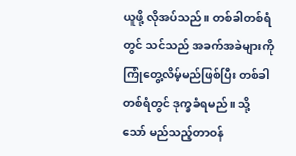ယူဖို့ လိုအပ်သည်။ တစ်ခါတစ်ရံတွင် သင်သည် အခက်အခဲများကို ကြုံတွေ့လိမ့်မည်ဖြစ်ပြီး တစ်ခါတစ်ရံတွင် ဒုက္ခခံရမည်။ သို့သော် မည်သည့်တာဝန်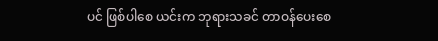ပင် ဖြစ်ပါစေ ယင်းက ဘုရားသခင် တာဝန်ပေးစေ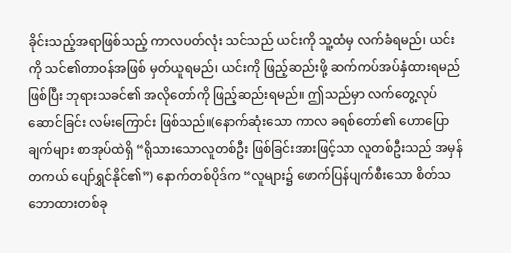ခိုင်းသည့်အရာဖြစ်သည့် ကာလပတ်လုံး သင်သည် ယင်းကို သူ့ထံမှ လက်ခံရမည်၊ ယင်းကို သင်၏တာဝန်အဖြစ် မှတ်ယူရမည်၊ ယင်းကို ဖြည့်ဆည်းဖို့ ဆက်ကပ်အပ်နှံထားရမည် ဖြစ်ပြီး ဘုရားသခင်၏ အလိုတော်ကို ဖြည့်ဆည်းရမည်။ ဤသည်မှာ လက်တွေ့လုပ်ဆောင်ခြင်း လမ်းကြောင်း ဖြစ်သည်။(နောက်ဆုံးသော ကာလ ခရစ်တော်၏ ဟောပြောချက်များ စာအုပ်ထဲရှိ “ရိုသားသောလူတစ်ဦး ဖြစ်ခြင်းအားဖြင့်သာ လူတစ်ဦးသည် အမှန်တကယ် ပျော်ရွှင်နိုင်၏”) နောက်တစ်ပိုဒ်က “လူများ၌ ဖောက်ပြန်ပျက်စီးသော စိတ်သဘောထားတစ်ခု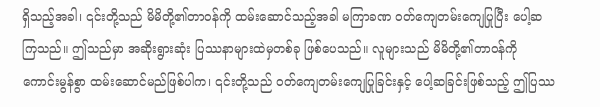ရှိသည့်အခါ၊ ၎င်းတို့သည် မိမိတို့၏တာဝန်ကို ထမ်းဆောင်သည့်အခါ မကြာခဏ ဝတ်ကျေတမ်းကျေပြုပြီး ပေါ့ဆကြသည်။ ဤသည်မှာ အဆိုးရွားဆုံး ပြဿနာများထဲမှတစ်ခု ဖြစ်ပေသည်။ လူများသည် မိမိတို့၏တာဝန်ကို ကောင်းမွန်စွာ ထမ်းဆောင်မည်ဖြစ်ပါက၊ ၎င်းတို့သည် ဝတ်ကျေတမ်းကျေပြုခြင်းနှင့် ပေါ့ဆခြင်းဖြစ်သည့် ဤပြဿ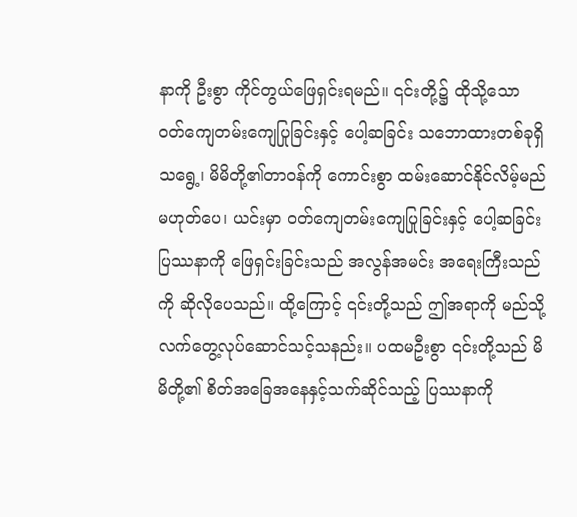နာကို ဦးစွာ ကိုင်တွယ်ဖြေရှင်းရမည်။ ၎င်းတို့၌ ထိုသို့သော ဝတ်ကျေတမ်းကျေပြုခြင်းနှင့် ပေါ့ဆခြင်း သဘောထားတစ်ခုရှိသရွေ့၊ မိမိတို့၏တာဝန်ကို ကောင်းစွာ ထမ်းဆောင်နိုင်လိမ့်မည် မဟုတ်ပေ၊ ယင်းမှာ ဝတ်ကျေတမ်းကျေပြုခြင်းနှင့် ပေါ့ဆခြင်း ပြဿနာကို ဖြေရှင်းခြင်းသည် အလွန်အမင်း အရေးကြီးသည်ကို ဆိုလိုပေသည်။ ထို့ကြောင့် ၎င်းတို့သည် ဤအရာကို မည်သို့ လက်တွေ့လုပ်ဆောင်သင့်သနည်း။ ပထမဦးစွာ ၎င်းတို့သည် မိမိတို့၏ စိတ်အခြေအနေနှင့်သက်ဆိုင်သည့် ပြဿနာကို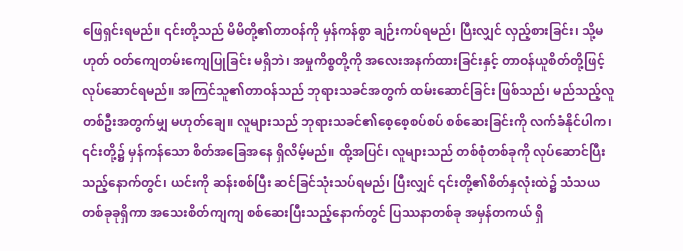ဖြေရှင်းရမည်။ ၎င်းတို့သည် မိမိတို့၏တာဝန်ကို မှန်ကန်စွာ ချဉ်းကပ်ရမည်၊ ပြီးလျှင် လှည့်စားခြင်း၊ သို့မဟုတ် ဝတ်ကျေတမ်းကျေပြုခြင်း မရှိဘဲ၊ အမှုကိစ္စတို့ကို အလေးအနက်ထားခြင်းနှင့် တာဝန်ယူစိတ်တို့ဖြင့် လုပ်ဆောင်ရမည်။ အကြင်သူ၏တာဝန်သည် ဘုရားသခင်အတွက် ထမ်းဆောင်ခြင်း ဖြစ်သည်၊ မည်သည့်လူတစ်ဦးအတွက်မျှ မဟုတ်ချေ။ လူများသည် ဘုရားသခင်၏စေ့စေ့စပ်စပ် စစ်ဆေးခြင်းကို လက်ခံနိုင်ပါက၊ ၎င်းတို့၌ မှန်ကန်သော စိတ်အခြေအနေ ရှိလိမ့်မည်။ ထို့အပြင်၊ လူများသည် တစ်စုံတစ်ခုကို လုပ်ဆောင်ပြီးသည့်နောက်တွင်၊ ယင်းကို ဆန်းစစ်ပြီး ဆင်ခြင်သုံးသပ်ရမည်၊ ပြီးလျှင် ၎င်းတို့၏စိတ်နှလုံးထဲ၌ သံသယတစ်ခုခုရှိကာ အသေးစိတ်ကျကျ စစ်ဆေးပြီးသည့်နောက်တွင် ပြဿနာတစ်ခု အမှန်တကယ် ရှိ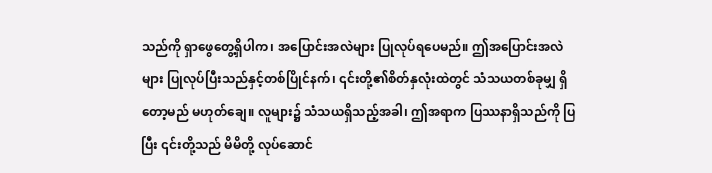သည်ကို ရှာဖွေတွေ့ရှိပါက၊ အပြောင်းအလဲများ ပြုလုပ်ရပေမည်။ ဤအပြောင်းအလဲများ ပြုလုပ်ပြီးသည်နှင့်တစ်ပြိုင်နက်၊ ၎င်းတို့၏စိတ်နှလုံးထဲတွင် သံသယတစ်ခုမျှ ရှိတော့မည် မဟုတ်ချေ။ လူများ၌ သံသယရှိသည့်အခါ၊ ဤအရာက ပြဿနာရှိသည်ကို ပြပြီး ၎င်းတို့သည် မိမိတို့ လုပ်ဆောင်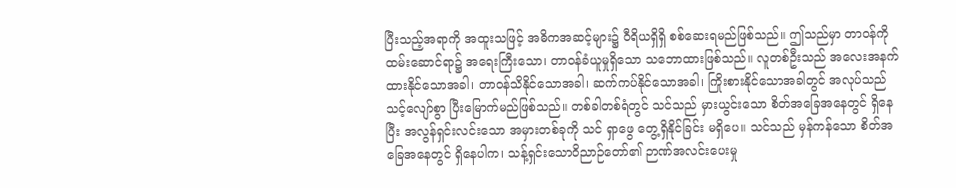ပြီးသည့်အရာကို အထူးသဖြင့် အဓိကအဆင့်များ၌ ဝီရိယရှိရှိ စစ်ဆေးရမည်ဖြစ်သည်။ ဤသည်မှာ တာဝန်ကို ထမ်းဆောင်ရာ၌ အရေးကြီးသော၊ တာဝန်ခံယူမှုရှိသော သဘောထားဖြစ်သည်။ လူတစ်ဦးသည် အလေးအနက်ထားနိုင်သောအခါ၊ တာဝန်သိနိုင်သောအခါ၊ ဆက်ကပ်နိုင်သောအခါ၊ ကြိုးစားနိုင်သောအခါတွင် အလုပ်သည် သင့်လျော်စွာ ပြီးမြောက်မည်ဖြစ်သည်။ တစ်ခါတစ်ရံတွင် သင်သည် မှားယွင်းသော စိတ်အခြေအနေတွင် ရှိနေပြီး အလွန်ရှင်းလင်းသော အမှားတစ်ခုကို သင် ရှာဖွေ တွေ့ရှိနိုင်ခြင်း မရှိပေ။ သင်သည် မှန်ကန်သော စိတ်အခြေအနေတွင် ရှိနေပါက၊ သန့်ရှင်းသောဝိညာဉ်တော်၏ ဉာဏ်အလင်းပေးမှု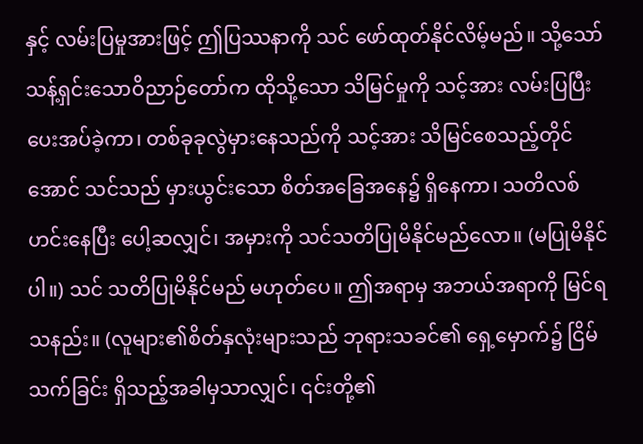နှင့် လမ်းပြမှုအားဖြင့် ဤပြဿနာကို သင် ဖော်ထုတ်နိုင်လိမ့်မည်။ သို့သော် သန့်ရှင်းသောဝိညာဉ်တော်က ထိုသို့သော သိမြင်မှုကို သင့်အား လမ်းပြပြီး ပေးအပ်ခဲ့ကာ၊ တစ်ခုခုလွဲမှားနေသည်ကို သင့်အား သိမြင်စေသည့်တိုင်အောင် သင်သည် မှားယွင်းသော စိတ်အခြေအနေ၌ ရှိနေကာ၊ သတိလစ်ဟင်းနေပြီး ပေါ့ဆလျှင်၊ အမှားကို သင်သတိပြုမိနိုင်မည်လော။ (မပြုမိနိုင်ပါ။) သင် သတိပြုမိနိုင်မည် မဟုတ်ပေ။ ဤအရာမှ အဘယ်အရာကို မြင်ရသနည်း။ (လူများ၏စိတ်နှလုံးများသည် ဘုရားသခင်၏ ရှေ့မှောက်၌ ငြိမ်သက်ခြင်း ရှိသည့်အခါမှသာလျှင်၊ ၎င်းတို့၏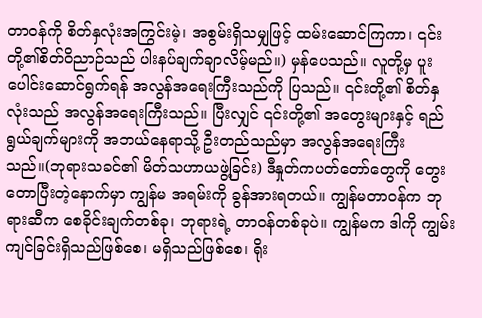တာဝန်ကို စိတ်နှလုံးအကြွင်းမဲ့၊ အစွမ်းရှိသမျှဖြင့် ထမ်းဆောင်ကြကာ၊ ၎င်းတို့၏စိတ်ဝိညာဉ်သည် ပါးနပ်ချက်ချာလိမ့်မည်။) မှန်ပေသည်။ လူတို့မှ ပူးပေါင်းဆောင်ရွက်ရန် အလွန်အရေးကြီးသည်ကို ပြသည်။ ၎င်းတို့၏ စိတ်နှလုံးသည် အလွန်အရေးကြီးသည်။ ပြီးလျှင် ၎င်းတို့၏ အတွေးများနှင့် ရည်ရွယ်ချက်များကို အဘယ်နေရာသို့ ဦးတည်သည်မှာ အလွန်အရေးကြီးသည်။(ဘုရားသခင်၏ မိတ်သဟာယဖွဲ့ခြင်း) ဒီနှုတ်ကပတ်တော်တွေကို တွေးတောပြီးတဲ့နောက်မှာ ကျွန်မ အရမ်းကို ခွန်အားရတယ်။ ကျွန်မတာဝန်က ဘုရားဆီက စေခိုင်းချက်တစ်ခု၊ ဘုရားရဲ့ တာဝန်တစ်ခုပဲ။ ကျွန်မက ဒါကို ကျွမ်းကျင်ခြင်းရှိသည်ဖြစ်စေ၊ မရှိသည်ဖြစ်စေ၊ ရိုး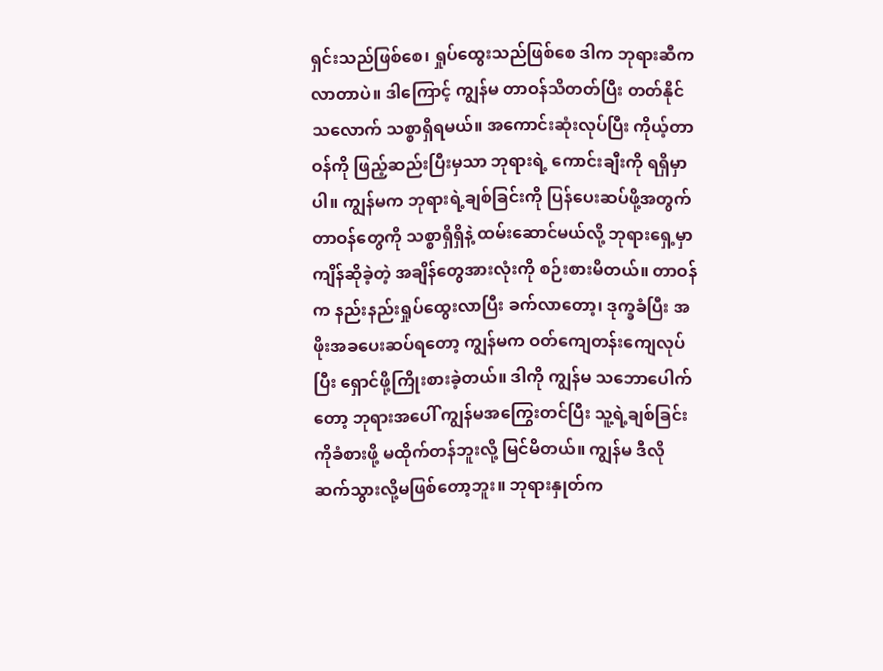ရှင်းသည်ဖြစ်စေ၊ ရှုပ်ထွေးသည်ဖြစ်စေ ဒါက ဘုရားဆီက လာတာပဲ။ ဒါကြောင့် ကျွန်မ တာဝန်သိတတ်ပြီး တတ်နိုင်သလောက် သစ္စာရှိရမယ်။ အကောင်းဆုံးလုပ်ပြီး ကိုယ့်တာဝန်ကို ဖြည့်ဆည်းပြီးမှသာ ဘုရားရဲ့ ကောင်းချီးကို ရရှိမှာပါ။ ကျွန်မက ဘုရားရဲ့ချစ်ခြင်းကို ပြန်ပေးဆပ်ဖို့အတွက် တာဝန်တွေကို သစ္စာရှိရှိနဲ့ ထမ်းဆောင်မယ်လို့ ဘုရားရှေ့မှာ ကျိန်ဆိုခဲ့တဲ့ အချိန်တွေအားလုံးကို စဉ်းစားမိတယ်။ တာဝန်က နည်းနည်းရှုပ်ထွေးလာပြီး ခက်လာတော့၊ ဒုက္ခခံပြီး အဖိုးအခပေးဆပ်ရတော့ ကျွန်မက ဝတ်ကျေတန်းကျေလုပ်ပြီး ရှောင်ဖို့ကြိုးစားခဲ့တယ်။ ဒါကို ကျွန်မ သဘောပေါက်တော့ ဘုရားအပေါ် ကျွန်မအကြွေးတင်ပြီး သူ့ရဲ့ချစ်ခြင်းကိုခံစားဖို့ မထိုက်တန်ဘူးလို့ မြင်မိတယ်။ ကျွန်မ ဒီလိုဆက်သွားလို့မဖြစ်တော့ဘူး။ ဘုရားနှုတ်က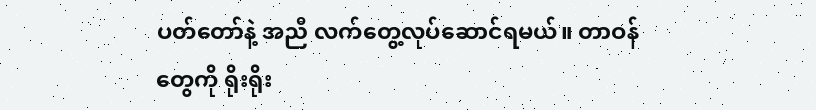ပတ်တော်နဲ့ အညီ လက်တွေ့လုပ်ဆောင်ရမယ်။ တာဝန်တွေကို ရိုးရိုး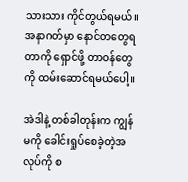သားသား ကိုင်တွယ်ရမယ်။ အနာဂတ်မှာ နောင်တတွေရတာကို ရှောင်ဖို့ တာဝန်တွေကို ထမ်းဆောင်ရမယ်ပေါ့။

အဲဒါနဲ့ တစ်ခါတုန်းက ကျွန်မကို ခေါင်းရှုပ်စေခဲ့တဲ့အလုပ်ကို စ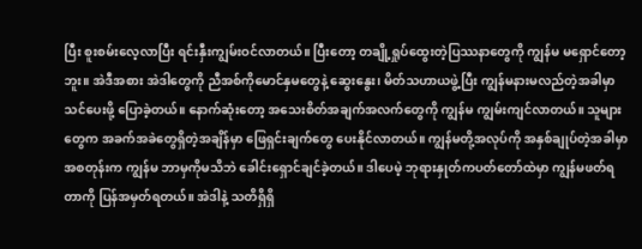ပြီး စူးစမ်းလေ့လာပြီး ရင်းနှီးကျွမ်းဝင်လာတယ်။ ပြီးတော့ တချို့ရှုပ်ထွေးတဲ့ပြဿနာတွေကို ကျွန်မ မရှောင်တော့ဘူး။ အဲဒီအစား အဲဒါတွေကို ညီအစ်ကိုမောင်နှမတွေနဲ့ ဆွေးနွေး၊ မိတ်သဟာယဖွဲ့ပြီး ကျွန်မနားမလည်တဲ့အခါမှာ သင်ပေးဖို့ ပြောခဲ့တယ်။ နောက်ဆုံးတော့ အသေးစိတ်အချက်အလက်တွေကို ကျွန်မ ကျွမ်းကျင်လာတယ်။ သူများတွေက အခက်အခဲတွေရှိတဲ့အချိန်မှာ ဖြေရှင်းချက်တွေ ပေးနိုင်လာတယ်။ ကျွန်မတို့အလုပ်ကို အနှစ်ချုပ်တဲ့အခါမှာ အစတုန်းက ကျွန်မ ဘာမှကိုမသိဘဲ ခေါင်းရှောင်ချင်ခဲ့တယ်။ ဒါပေမဲ့ ဘုရားနှုတ်ကပတ်တော်ထဲမှာ ကျွန်မဖတ်ရတာကို ပြန်အမှတ်ရတယ်။ အဲဒါနဲ့ သတိရှိရှိ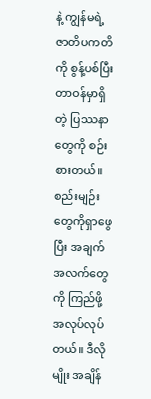နဲ့ ကျွန်မရဲ့ ဇာတိပကတိကို စွန့်ပစ်ပြီး တာဝန်မှာရှိတဲ့ ပြဿနာတွေကို စဉ်းစားတယ်။ စည်းမျဉ်းတွေကိုရှာဖွေပြီး အချက်အလက်တွေကို ကြည်ဖို့အလုပ်လုပ်တယ်။ ဒီလိုမျိုး အချိန်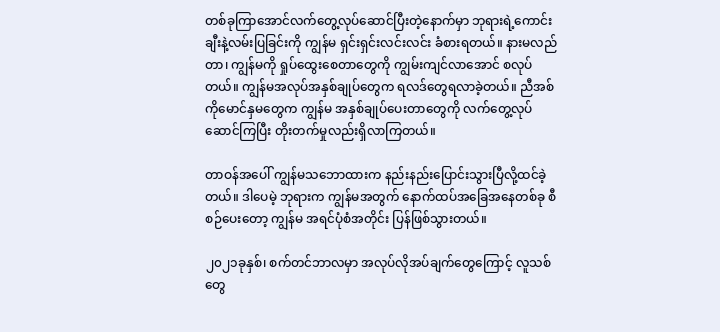တစ်ခုကြာအောင်လက်တွေ့လုပ်ဆောင်ပြီးတဲ့နောက်မှာ ဘုရားရဲ့ကောင်းချီးနဲ့လမ်းပြခြင်းကို ကျွန်မ ရှင်းရှင်းလင်းလင်း ခံစားရတယ်။ နားမလည်တာ၊ ကျွန်မကို ရှုပ်ထွေးစေတာတွေကို ကျွမ်းကျင်လာအောင် စလုပ်တယ်။ ကျွန်မအလုပ်အနှစ်ချုပ်တွေက ရလဒ်တွေရလာခဲ့တယ်။ ညီအစ်ကိုမောင်နှမတွေက ကျွန်မ အနှစ်ချုပ်ပေးတာတွေကို လက်တွေ့လုပ်ဆောင်ကြပြီး တိုးတက်မှုလည်းရှိလာကြတယ်။

တာဝန်အပေါ် ကျွန်မသဘောထားက နည်းနည်းပြောင်းသွားပြီလို့ထင်ခဲ့တယ်။ ဒါပေမဲ့ ဘုရားက ကျွန်မအတွက် နောက်ထပ်အခြေအနေတစ်ခု စီစဉ်ပေးတော့ ကျွန်မ အရင်ပုံစံအတိုင်း ပြန်ဖြစ်သွားတယ်။

၂၀၂၁ခုနှစ်၊ စက်တင်ဘာလမှာ အလုပ်လိုအပ်ချက်တွေကြောင့် လူသစ်တွေ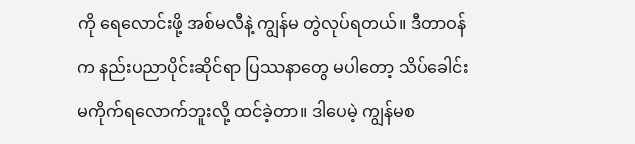ကို ရေလောင်းဖို့ အစ်မလီနဲ့ ကျွန်မ တွဲလုပ်ရတယ်။ ဒီတာဝန်က နည်းပညာပိုင်းဆိုင်ရာ ပြဿနာတွေ မပါတော့ သိပ်ခေါင်းမကိုက်ရလောက်ဘူးလို့ ထင်ခဲ့တာ။ ဒါပေမဲ့ ကျွန်မစ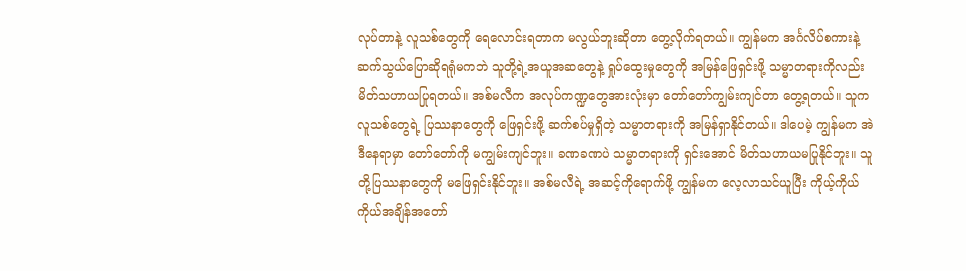လုပ်တာနဲ့ လူသစ်တွေကို ရေလောင်းရတာက မလွယ်ဘူးဆိုတာ တွေ့လိုက်ရတယ်။ ကျွန်မက အင်္ဂလိပ်စကားနဲ့ ဆက်သွယ်ပြောဆိုရရုံမကဘဲ သူတို့ရဲ့အယူအဆတွေနဲ့ ရှုပ်ထွေးမှုတွေကို အမြန်ဖြေရှင်းဖို့ သမ္မာတရားကိုလည်း မိတ်သဟာယပြုရတယ်။ အစ်မလီက အလုပ်ကဏ္ဍတွေအားလုံးမှာ တော်တော်ကျွမ်းကျင်တာ တွေ့ရတယ်။ သူက လူသစ်တွေရဲ့ ပြဿနာတွေကို ဖြေရှင်းဖို့ ဆက်စပ်မှုရှိတဲ့ သမ္မာတရားကို အမြန်ရှာနိုင်တယ်။ ဒါပေမဲ့ ကျွန်မက အဲဒီနေရာမှာ တော်တော်ကို မကျွမ်းကျင်ဘူး။ ခဏခဏပဲ သမ္မာတရားကို ရှင်းအောင် မိတ်သဟာယမပြုနိုင်ဘူး။ သူတို့ပြဿနာတွေကို မဖြေရှင်းနိုင်ဘူး။ အစ်မလီရဲ့ အဆင့်ကိုရောက်ဖို့ ကျွန်မက လေ့လာသင်ယူပြီး ကိုယ့်ကိုယ်ကိုယ်အချိန်အတော်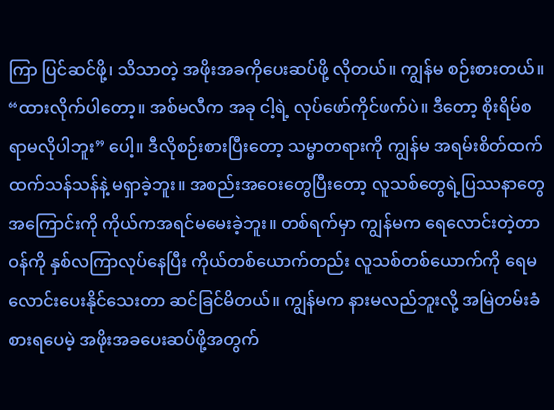ကြာ ပြင်ဆင်ဖို့၊ သိသာတဲ့ အဖိုးအခကိုပေးဆပ်ဖို့ လိုတယ်။ ကျွန်မ စဉ်းစားတယ်။ “ထားလိုက်ပါတော့။ အစ်မလီက အခု ငါ့ရဲ့ လုပ်ဖော်ကိုင်ဖက်ပဲ။ ဒီတော့ စိုးရိမ်စရာမလိုပါဘူး” ပေါ့။ ဒီလိုစဉ်းစားပြီးတော့ သမ္မာတရားကို ကျွန်မ အရမ်းစိတ်ထက်ထက်သန်သန်နဲ့ မရှာခဲ့ဘူး။ အစည်းအဝေးတွေပြီးတော့ လူသစ်တွေရဲ့ပြဿနာတွေအကြောင်းကို ကိုယ်ကအရင်မမေးခဲ့ဘူး။ တစ်ရက်မှာ ကျွန်မက ရေလောင်းတဲ့တာဝန်ကို နှစ်လကြာလုပ်နေပြီး ကိုယ်တစ်ယောက်တည်း လူသစ်တစ်ယောက်ကို ရေမလောင်းပေးနိုင်သေးတာ ဆင်ခြင်မိတယ်။ ကျွန်မက နားမလည်ဘူးလို့ အမြဲတမ်းခံစားရပေမဲ့ အဖိုးအခပေးဆပ်ဖို့အတွက်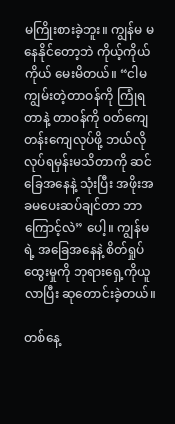မကြိုးစားခဲ့ဘူး။ ကျွန်မ မနေနိုင်တော့ဘဲ ကိုယ့်ကိုယ်ကိုယ် မေးမိတယ်။ “ငါမကျွမ်းတဲ့တာဝန်ကို ကြုံရတာနဲ့ တာဝန်ကို ဝတ်ကျေတန်းကျေလုပ်ဖို့ ဘယ်လိုလုပ်ရမှန်းမသိတာကို ဆင်ခြေအနေနဲ့ သုံးပြီး အဖိုးအခမပေးဆပ်ချင်တာ ဘာကြောင့်လဲ” ပေါ့။ ကျွန်မရဲ့ အခြေအနေနဲ့ စိတ်ရှုပ်ထွေးမှုကို ဘုရားရှေ့ကိုယူလာပြီး ဆုတောင်းခဲ့တယ်။

တစ်နေ့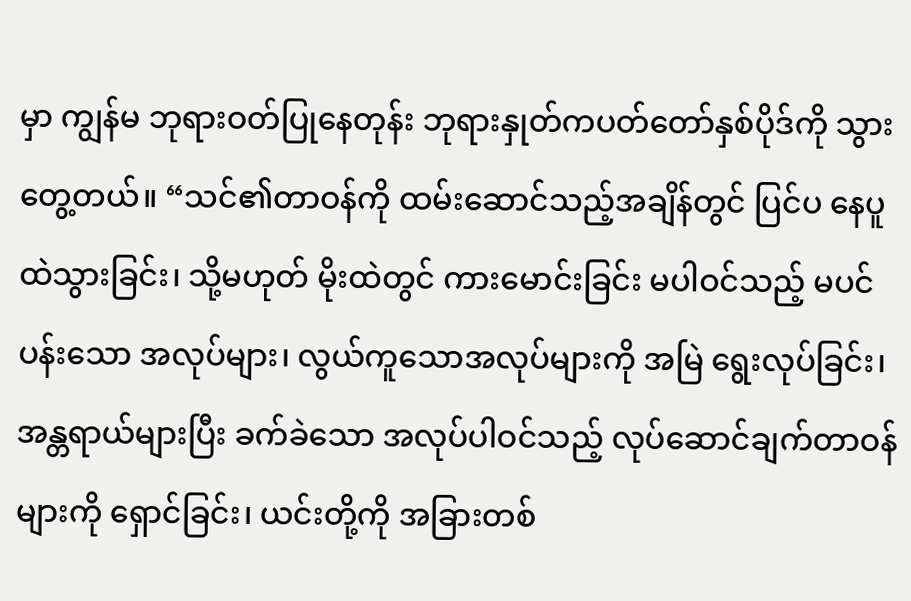မှာ ကျွန်မ ဘုရားဝတ်ပြုနေတုန်း ဘုရားနှုတ်ကပတ်တော်နှစ်ပိုဒ်ကို သွားတွေ့တယ်။ “သင်၏တာဝန်ကို ထမ်းဆောင်သည့်အချိန်တွင် ပြင်ပ နေပူထဲသွားခြင်း၊ သို့မဟုတ် မိုးထဲတွင် ကားမောင်းခြင်း မပါဝင်သည့် မပင်ပန်းသော အလုပ်များ၊ လွယ်ကူသောအလုပ်များကို အမြဲ ရွေးလုပ်ခြင်း၊ အန္တရာယ်များပြီး ခက်ခဲသော အလုပ်ပါဝင်သည့် လုပ်ဆောင်ချက်တာဝန်များကို ရှောင်ခြင်း၊ ယင်းတို့ကို အခြားတစ်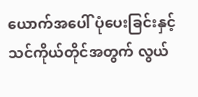ယောက်အပေါ် ပုံပေးခြင်းနှင့် သင်ကိုယ်တိုင်အတွက် လွယ်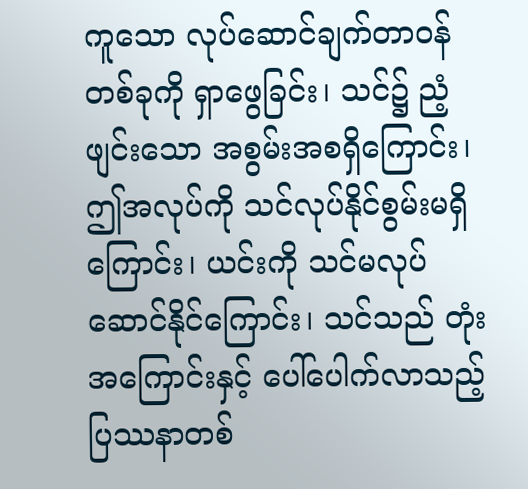ကူသော လုပ်ဆောင်ချက်တာဝန်တစ်ခုကို ရှာဖွေခြင်း၊ သင်၌ ညံ့ဖျင်းသော အစွမ်းအစရှိကြောင်း၊ ဤအလုပ်ကို သင်လုပ်နိုင်စွမ်းမရှိကြောင်း၊ ယင်းကို သင်မလုပ်ဆောင်နိုင်ကြောင်း၊ သင်သည် တုံးအကြောင်းနှင့် ပေါ်ပေါက်လာသည့် ပြဿနာတစ်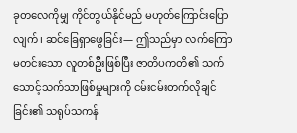ခုတလေကိုမျှ ကိုင်တွယ်နိုင်မည် မဟုတ်ကြောင်းပြောလျက်၊ ဆင်ခြေရှာဖွေခြင်း— ဤသည်မှာ လက်ကြောမတင်းသော လူတစ်ဦးဖြစ်ပြီး ဇာတိပကတိ၏ သက်သောင့်သက်သာဖြစ်မှုများကို ငမ်းငမ်းတက်လိုချင်ခြင်း၏ သရုပ်သကန်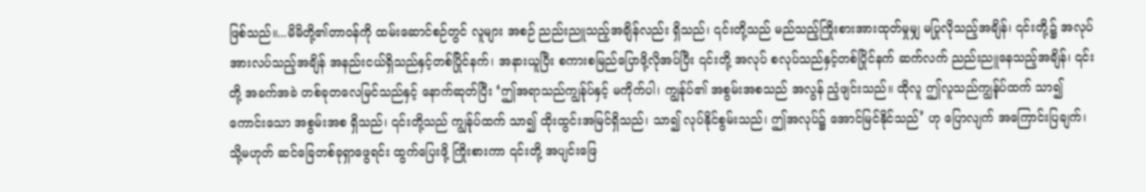ဖြစ်သည်။...မိမိတို့၏တာဝန်ကို ထမ်းဆောင်စဉ်တွင် လူများ အစဉ် ညည်းညူသည့်အချိန်လည်း ရှိသည်၊ ၎င်းတို့သည် မည်သည့်ကြိုးစားအားထုတ်မှုမျှ မပြုလိုသည့်အချိန်၊ ၎င်းတို့၌ အလုပ်အားလပ်သည့်အချိန် အနည်းငယ်ရှိသည်နှင့်တစ်ပြိုင်နက်၊ အနားယူပြီး စကားစမြည်ပြောဖို့လိုအပ်ပြီး ၎င်းတို့ အလုပ် စလုပ်သည်နှင့်တစ်ပြိုင်နက် ဆက်လက် ညည်းညူနေသည့်အချိန်၊ ၎င်းတို့ အခက်အခဲ တစ်ခုတလေမြင်သည်နှင့် နောက်ဆုတ်ပြီး ‘ဤအရာသည်ကျွန်ုပ်နှင့် မကိုက်ပါ၊ ကျွန်ုပ်၏ အစွမ်းအစသည် အလွန် ညံ့ဖျင်းသည်။ ထိုလူ ဤလူသည်ကျွန်ုပ်ထက် သာ၍ ကောင်းသော အစွမ်းအစ ရှိသည်၊ ၎င်းတို့သည် ကျွန်ုပ်ထက် သာ၍ ထိုးထွင်းအမြင်ရှိသည်၊ သာ၍ လုပ်နိုင်စွမ်းသည်၊ ဤအလုပ်၌ အောင်မြင်နိုင်သည်’ ဟု ပြောလျက် အကြောင်းပြချက်၊ သို့မဟုတ် ဆင်ခြေတစ်ခုရှာဖွေရင်း ထွက်ပြေးဖို့ ကြိုးစားကာ ၎င်းတို့ အပျင်းဖြေ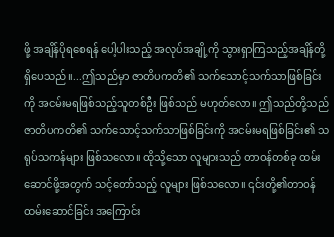ဖို့ အချိန်ပိုရစေရန် ပေါ့ပါးသည့် အလုပ်အချို့ကို သွားရှာကြသည့်အချိန်တို့ ရှိပေသည်။...ဤသည်မှာ ဇာတိပကတိ၏ သက်သောင့်သက်သာဖြစ်ခြင်းကို အငမ်းမရဖြစ်သည့်သူတစ်ဦး ဖြစ်သည် မဟုတ်လော။ ဤသည်တို့သည် ဇာတိပကတိ၏ သက်သောင့်သက်သာဖြစ်ခြင်းကို အငမ်းမရဖြစ်ခြင်း၏ သရုပ်သကန်များ ဖြစ်သလော။ ထိုသို့သော လူများသည် တာဝန်တစ်ခု ထမ်းဆောင်ဖို့အတွက် သင့်တော်သည့် လူများ ဖြစ်သလော။ ၎င်းတို့၏တာဝန် ထမ်းဆောင်ခြင်း အကြောင်း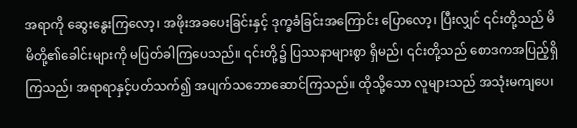အရာကို ဆွေးနွေးကြလော့၊ အဖိုးအခပေးခြင်းနှင့် ဒုက္ခခံခြင်းအကြောင်း ပြောလော့၊ ပြီးလျှင် ၎င်းတို့သည် မိမိတို့၏ခေါင်းများကို မပြတ်ခါကြပေသည်။ ၎င်းတို့၌ ပြဿနာများစွာ ရှိမည်၊ ၎င်းတို့သည် စောဒကအပြည့်ရှိကြသည်၊ အရာရာနှင့်ပတ်သက်၍ အပျက်သဘောဆောင်ကြသည်။ ထိုသို့သော လူများသည် အသုံးမကျပေ၊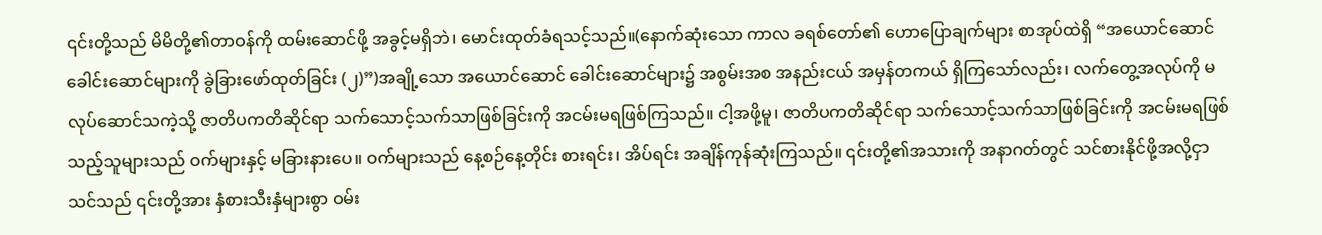၎င်းတို့သည် မိမိတို့၏တာဝန်ကို ထမ်းဆောင်ဖို့ အခွင့်မရှိဘဲ၊ မောင်းထုတ်ခံရသင့်သည်။(နောက်ဆုံးသော ကာလ ခရစ်တော်၏ ဟောပြောချက်များ စာအုပ်ထဲရှိ “အယောင်ဆောင်ခေါင်းဆောင်များကို ခွဲခြားဖော်ထုတ်ခြင်း (၂)”)အချို့သော အယောင်ဆောင် ခေါင်းဆောင်များ၌ အစွမ်းအစ အနည်းငယ် အမှန်တကယ် ရှိကြသော်လည်း၊ လက်တွေ့အလုပ်ကို မလုပ်ဆောင်သကဲ့သို့ ဇာတိပကတိဆိုင်ရာ သက်သောင့်သက်သာဖြစ်ခြင်းကို အငမ်းမရဖြစ်ကြသည်။ ငါ့အဖို့မူ၊ ဇာတိပကတိဆိုင်ရာ သက်သောင့်သက်သာဖြစ်ခြင်းကို အငမ်းမရဖြစ်သည့်သူများသည် ဝက်များနှင့် မခြားနားပေ။ ဝက်များသည် နေ့စဉ်နေ့တိုင်း စားရင်း၊ အိပ်ရင်း အချိန်ကုန်ဆုံးကြသည်။ ၎င်းတို့၏အသားကို အနာဂတ်တွင် သင်စားနိုင်ဖို့အလို့ငှာ သင်သည် ၎င်းတို့အား နှံစားသီးနှံများစွာ ဝမ်း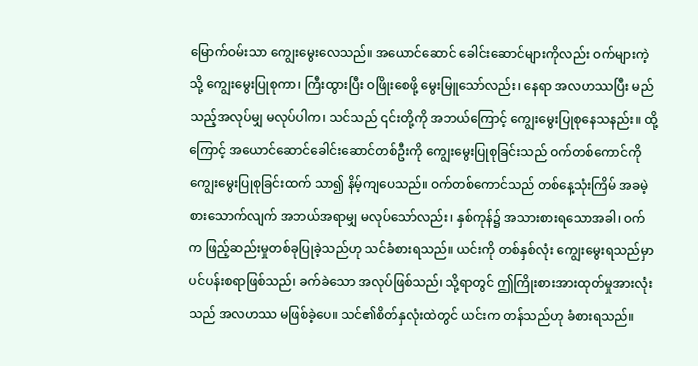မြောက်ဝမ်းသာ ကျွေးမွေးလေသည်။ အယောင်ဆောင် ခေါင်းဆောင်များကိုလည်း ဝက်များကဲ့သို့ ကျွေးမွေးပြုစုကာ၊ ကြီးထွားပြီး ဝဖြိုးစေဖို့ မွေးမြူသော်လည်း၊ နေရာ အလဟဿပြီး မည်သည့်အလုပ်မျှ မလုပ်ပါက၊ သင်သည် ၎င်းတို့ကို အဘယ်ကြောင့် ကျွေးမွေးပြုစုနေသနည်း။ ထို့ကြောင့် အယောင်ဆောင်ခေါင်းဆောင်တစ်ဦးကို ကျွေးမွေးပြုစုခြင်းသည် ဝက်တစ်ကောင်ကို ကျွေးမွေးပြုစုခြင်းထက် သာ၍ နိမ့်ကျပေသည်။ ဝက်တစ်ကောင်သည် တစ်နေ့သုံးကြိမ် အခမဲ့ စားသောက်လျက် အဘယ်အရာမျှ မလုပ်သော်လည်း၊ နှစ်ကုန်၌ အသားစားရသောအခါ၊ ဝက်က ဖြည့်ဆည်းမှုတစ်ခုပြုခဲ့သည်ဟု သင်ခံစားရသည်။ ယင်းကို တစ်နှစ်လုံး ကျွေးမွေးရသည်မှာ ပင်ပန်းစရာဖြစ်သည်၊ ခက်ခဲသော အလုပ်ဖြစ်သည်၊ သို့ရာတွင် ဤကြိုးစားအားထုတ်မှုအားလုံးသည် အလဟဿ မဖြစ်ခဲ့ပေ။ သင်၏စိတ်နှလုံးထဲတွင် ယင်းက တန်သည်ဟု ခံစားရသည်။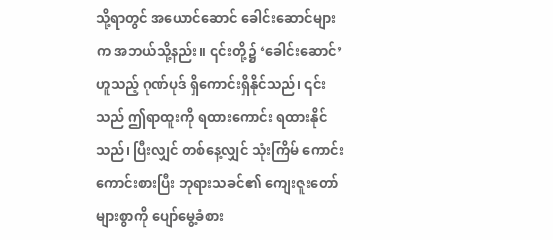သို့ရာတွင် အယောင်ဆောင် ခေါင်းဆောင်များက အဘယ်သို့နည်း။ ၎င်းတို့၌ ‘ခေါင်းဆောင်’ ဟူသည့် ဂုဏ်ပုဒ် ရှိကောင်းရှိနိုင်သည်၊ ၎င်းသည် ဤရာထူးကို ရထားကောင်း ရထားနိုင်သည်၊ ပြီးလျှင် တစ်နေ့လျှင် သုံးကြိမ် ကောင်းကောင်းစားပြီး ဘုရားသခင်၏ ကျေးဇူးတော်များစွာကို ပျော်မွေ့ခံစား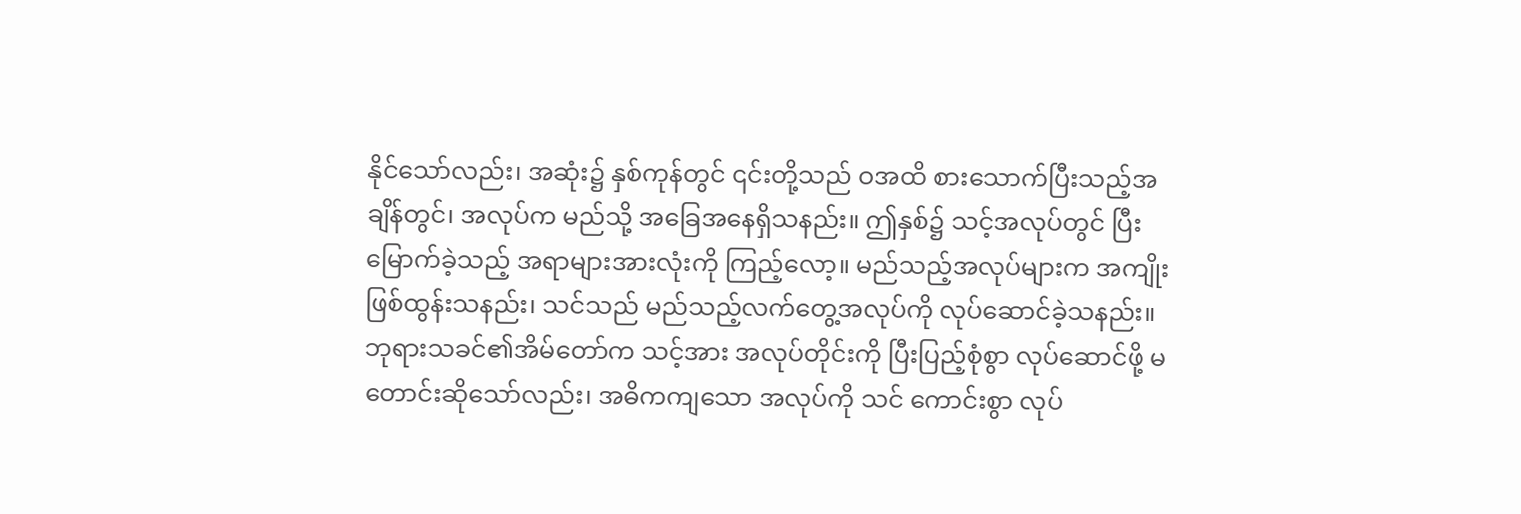နိုင်သော်လည်း၊ အဆုံး၌ နှစ်ကုန်တွင် ၎င်းတို့သည် ဝအထိ စားသောက်ပြီးသည့်အချိန်တွင်၊ အလုပ်က မည်သို့ အခြေအနေရှိသနည်း။ ဤနှစ်၌ သင့်အလုပ်တွင် ပြီးမြောက်ခဲ့သည့် အရာများအားလုံးကို ကြည့်လော့။ မည်သည့်အလုပ်များက အကျိုးဖြစ်ထွန်းသနည်း၊ သင်သည် မည်သည့်လက်တွေ့အလုပ်ကို လုပ်ဆောင်ခဲ့သနည်း။ ဘုရားသခင်၏အိမ်‌တော်က သင့်အား အလုပ်တိုင်းကို ပြီးပြည့်စုံစွာ လုပ်ဆောင်ဖို့ မတောင်းဆိုသော်လည်း၊ အဓိကကျသော အလုပ်ကို သင် ကောင်းစွာ လုပ်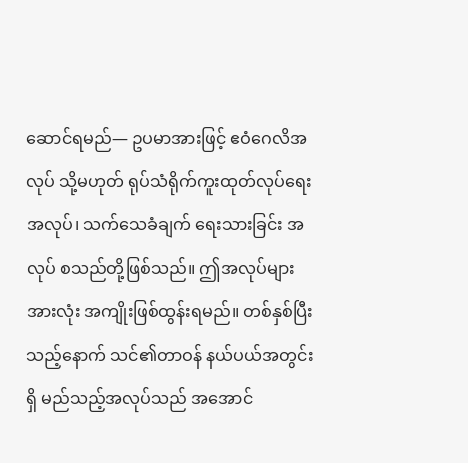ဆောင်ရမည်— ဥပမာအားဖြင့် ဧဝံဂေလိအလုပ် သို့မဟုတ် ရုပ်သံရိုက်ကူးထုတ်လုပ်ရေး အလုပ်၊ သက်သေခံချက် ရေးသားခြင်း အလုပ် စသည်တို့ဖြစ်သည်။ ဤအလုပ်များအားလုံး အကျိုးဖြစ်ထွန်းရမည်။ တစ်နှစ်ပြီးသည့်နောက် သင်၏တာဝန် နယ်ပယ်အတွင်းရှိ မည်သည့်အလုပ်သည် အအောင်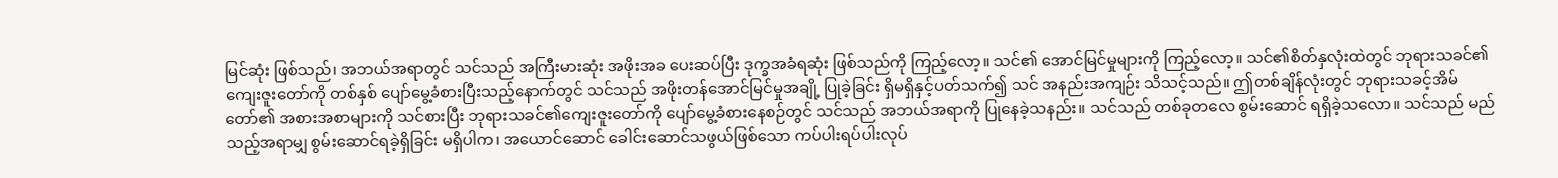မြင်ဆုံး ဖြစ်သည်၊ အဘယ်အရာတွင် သင်သည် အကြီးမားဆုံး အဖိုးအခ ပေးဆပ်ပြီး ဒုက္ခအခံရဆုံး ဖြစ်သည်ကို ကြည့်လော့။ သင်၏ အောင်မြင်မှုများကို ကြည့်လော့။ သင်၏စိတ်နှလုံးထဲတွင် ဘုရားသခင်၏ကျေးဇူးတော်ကို တစ်နှစ် ပျော်မွေ့ခံစားပြီးသည့်နောက်တွင် သင်သည် အဖိုးတန်အောင်မြင်မှုအချို့ ပြုခဲ့ခြင်း ရှိမရှိနှင့်ပတ်သက်၍ သင် အနည်းအကျဉ်း သိသင့်သည်။ ဤတစ်ချိန်လုံးတွင် ဘုရားသခင့်အိမ်တော်၏ အစားအစာများကို သင်စားပြီး ဘုရားသခင်၏ကျေးဇူးတော်ကို ပျော်မွေ့ခံစားနေစဉ်တွင် သင်သည် အဘယ်အရာကို ပြုနေခဲ့သနည်း။ သင်သည် တစ်ခုတလေ စွမ်းဆောင် ရရှိခဲ့သလော။ သင်သည် မည်သည့်အရာမျှ စွမ်းဆောင်ရခဲ့ရှိခြင်း မရှိပါက၊ အယောင်ဆောင် ခေါင်းဆောင်သဖွယ်ဖြစ်သော ကပ်ပါးရပ်ပါးလုပ်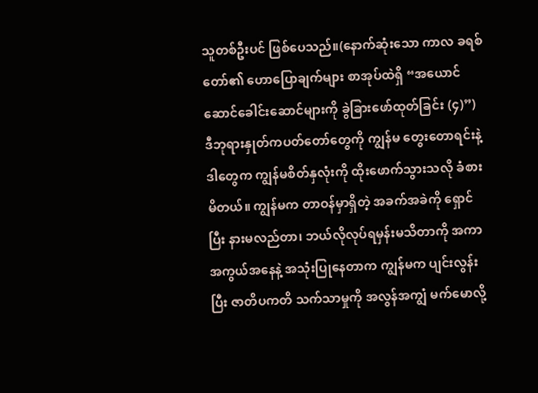သူတစ်ဦးပင် ဖြစ်ပေသည်။(နောက်ဆုံးသော ကာလ ခရစ်တော်၏ ဟောပြောချက်များ စာအုပ်ထဲရှိ “အယောင်ဆောင်ခေါင်းဆောင်များကို ခွဲခြားဖော်ထုတ်ခြင်း (၄)”) ဒီဘုရားနှုတ်ကပတ်တော်တွေကို ကျွန်မ တွေးတောရင်းနဲ့ ဒါတွေက ကျွန်မစိတ်နှလုံးကို ထိုးဖောက်သွားသလို ခံစားမိတယ်။ ကျွန်မက တာဝန်မှာရှိတဲ့ အခက်အခဲကို ရှောင်ပြီး နားမလည်တာ၊ ဘယ်လိုလုပ်ရမှန်းမသိတာကို အကာအကွယ်အနေနဲ့ အသုံးပြုနေတာက ကျွန်မက ပျင်းလွန်းပြီး ဇာတိပကတိ သက်သာမှုကို အလွန်အကျွံ မက်မောလို့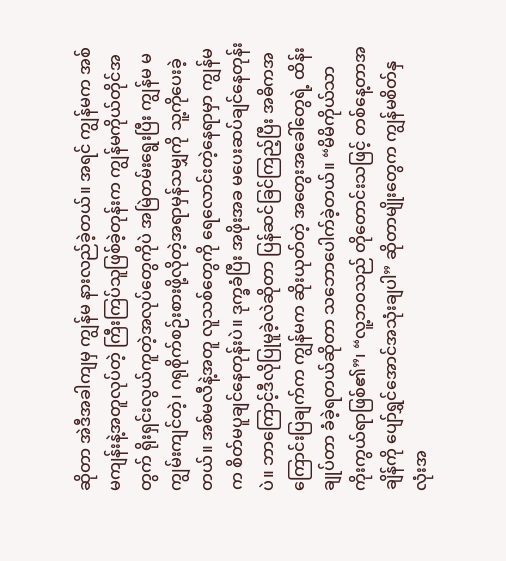ဆိုတာ အဲဒီအခါကျမှ ကျွန်မ နားလည်ခဲ့တယ်။ အရင် ကျွန်မက အစ်မကျန်းနဲ့အတူလုပ်တဲ့ ကြီးကြပ်သူဖြစ်ခဲ့တုန်းက ကျွန်မကိုယ်တိုင်အတွက် ရိုးရှင်းလွယ်ကူတဲ့အလုပ်တွေကိုပဲ အမြဲတမ်းရွေးပြီး ကျွန်မ မကျွမ်းကျင်တဲ့၊ ဂရုစိုက်စဉ်းစားဖို့လိုတဲ့အရာမှန်သမျှကို သူ့ကိုပေးခဲ့တယ်။ အစ်မလီနဲ့အတူ လူသစ်တွေကို ရေလောင်းတဲ့နေရာမှာ ကျွန်မက စိတ်မပူချင်နေတုန်းပဲ။ ဒုက္ခခံပြီး အဖိုးအခ မပေးဆပ်ချင်နေတုန်းပဲ။ ဘာကြောင့်ဒီလိုပြုမူခဲ့လဲဆိုတာ ပြန်ဆင်ခြင်ကြည့်ပြီး အဓိကအကြောင်းပြချက်က ကျွန်မက ဆိုးယုတ်တဲ့ အတွေးအခေါ်တွေရဲ့ ထိန်းချုပ်တာ ခံခဲ့ရတယ်ဆိုတာ သဘောပေါက်ခဲ့တယ်။ “မိမိကိုယ်သာ ကိုးကွယ်ရာဖြစ်၏”၊ “လူ့ဘဝသည် တိုတောင်းသဖြင့် တစ်နေ့တာအချိန်ကို ပျော်ရွှင်အောင်အသုံးချပါ” ဆိုတာမျိုးတွေက ကျွန်မစိတ်နှလုံးအ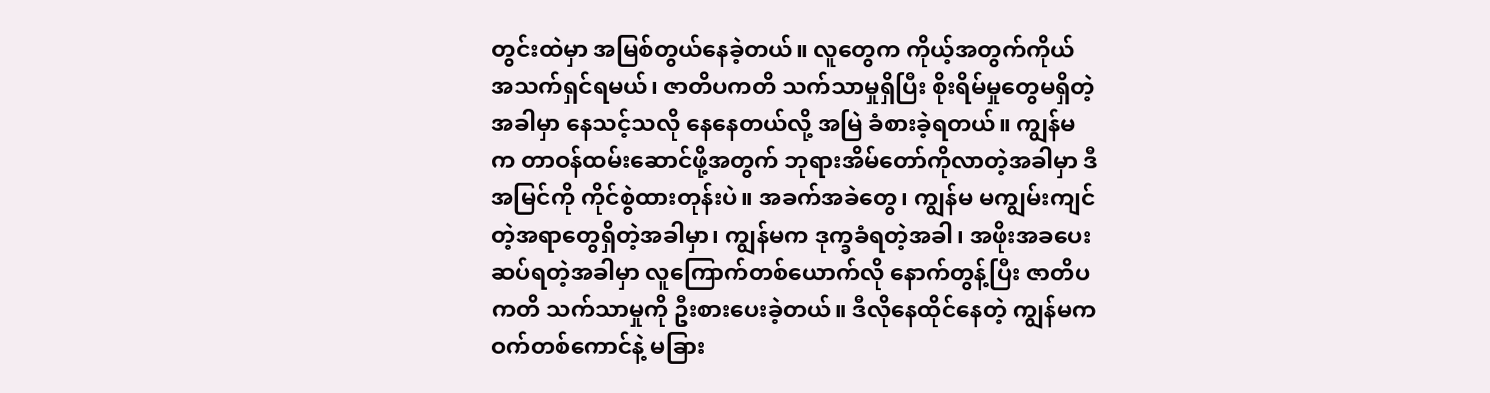တွင်းထဲမှာ အမြစ်တွယ်နေခဲ့တယ်။ လူတွေက ကိုယ့်အတွက်ကိုယ် အသက်ရှင်ရမယ်၊ ဇာတိပကတိ သက်သာမှုရှိပြီး စိုးရိမ်မှုတွေမရှိတဲ့အခါမှာ နေသင့်သလို နေနေတယ်လို့ အမြဲ ခံစားခဲ့ရတယ်။ ကျွန်မက တာဝန်ထမ်းဆောင်ဖို့အတွက် ဘုရားအိမ်တော်ကိုလာတဲ့အခါမှာ ဒီအမြင်ကို ကိုင်စွဲထားတုန်းပဲ။ အခက်အခဲတွေ၊ ကျွန်မ မကျွမ်းကျင်တဲ့အရာတွေရှိတဲ့အခါမှာ၊ ကျွန်မက ဒုက္ခခံရတဲ့အခါ၊ အဖိုးအခပေးဆပ်ရတဲ့အခါမှာ လူကြောက်တစ်ယောက်လို နောက်တွန့်ပြီး ဇာတိပကတိ သက်သာမှုကို ဦးစားပေးခဲ့တယ်။ ဒီလိုနေထိုင်နေတဲ့ ကျွန်မက ဝက်တစ်ကောင်နဲ့ မခြား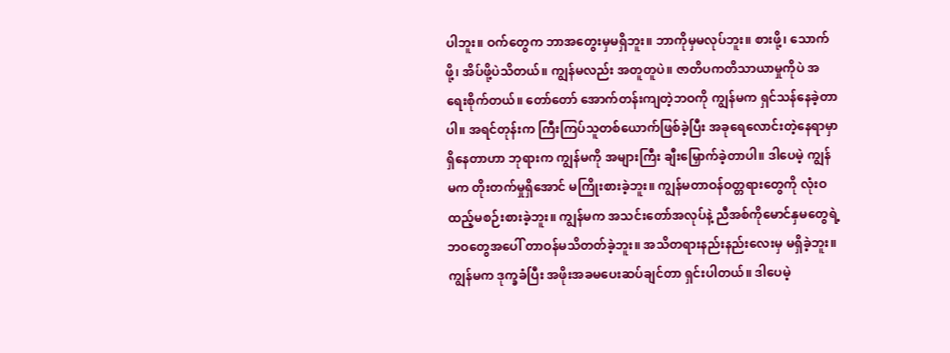ပါဘူး။ ဝက်တွေက ဘာအတွေးမှမရှိဘူး။ ဘာကိုမှမလုပ်ဘူး။ စားဖို့၊ သောက်ဖို့၊ အိပ်ဖို့ပဲသိတယ်။ ကျွန်မလည်း အတူတူပဲ။ ဇာတိပကတိသာယာမှုကိုပဲ အရေးစိုက်တယ်။ တော်တော် အောက်တန်းကျတဲ့ဘဝကို ကျွန်မက ရှင်သန်နေခဲ့တာပါ။ အရင်တုန်းက ကြီးကြပ်သူတစ်ယောက်ဖြစ်ခဲ့ပြီး အခုရေလောင်းတဲ့နေရာမှာရှိနေတာဟာ ဘုရားက ကျွန်မကို အများကြီး ချီးမြှောက်ခဲ့တာပါ။ ဒါပေမဲ့ ကျွန်မက တိုးတက်မှုရှိအောင် မကြိုးစားခဲ့ဘူး။ ကျွန်မတာဝန်ဝတ္တရားတွေကို လုံးဝ ထည့်မစဉ်းစားခဲ့ဘူး။ ကျွန်မက အသင်းတော်အလုပ်နဲ့ ညီအစ်ကိုမောင်နှမတွေရဲ့ ဘဝတွေအပေါ် တာဝန်မသိတတ်ခဲ့ဘူး။ အသိတရားနည်းနည်းလေးမှ မရှိခဲ့ဘူး။ ကျွန်မက ဒုက္ခခံပြီး အဖိုးအခမပေးဆပ်ချင်တာ ရှင်းပါတယ်။ ဒါပေမဲ့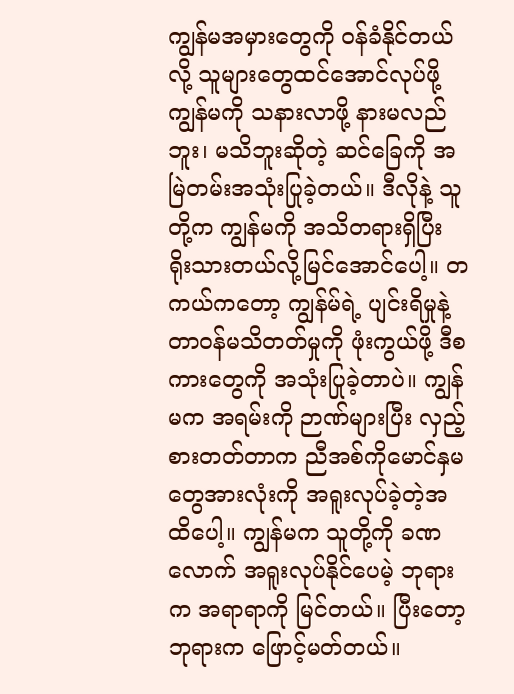ကျွန်မအမှားတွေကို ဝန်ခံနိုင်တယ်လို့ သူများတွေထင်အောင်လုပ်ဖို့ ကျွန်မကို သနားလာဖို့ နားမလည်ဘူး၊ မသိဘူးဆိုတဲ့ ဆင်ခြေကို အမြဲတမ်းအသုံးပြုခဲ့တယ်။ ဒီလိုနဲ့ သူတို့က ကျွန်မကို အသိတရားရှိပြီး ရိုးသားတယ်လို့မြင်အောင်ပေါ့။ တကယ်ကတော့ ကျွန်မ်ရဲ့ ပျင်းရိမှုနဲ့ တာဝန်မသိတတ်မှုကို ဖုံးကွယ်ဖို့ ဒီစကားတွေကို အသုံးပြုခဲ့တာပဲ။ ကျွန်မက အရမ်းကို ဉာဏ်များပြီး လှည့်စားတတ်တာက ညီအစ်ကိုမောင်နှမတွေအားလုံးကို အရူးလုပ်ခဲ့တဲ့အထိပေါ့။ ကျွန်မက သူတို့ကို ခဏလောက် အရူးလုပ်နိုင်ပေမဲ့ ဘုရားက အရာရာကို မြင်တယ်။ ပြီးတော့ ဘုရားက ဖြောင့်မတ်တယ်။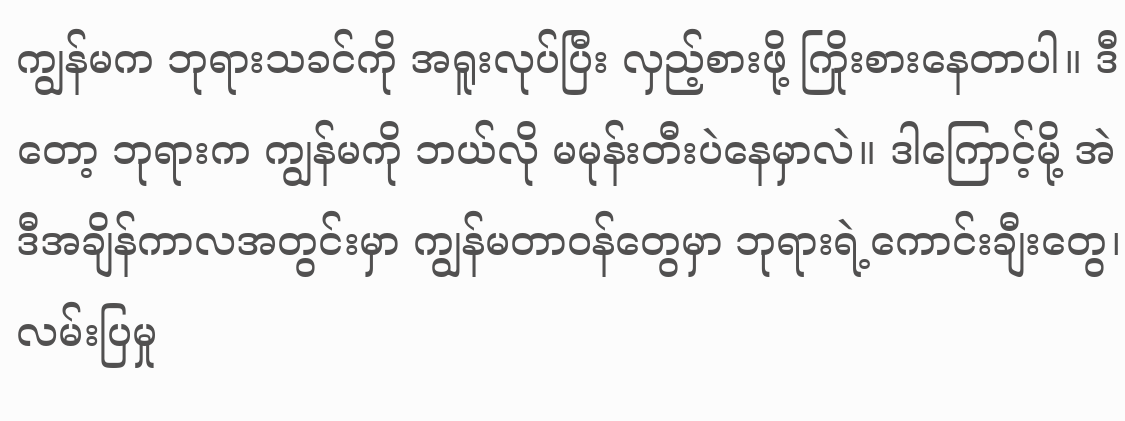ကျွန်မက ဘုရားသခင်ကို အရူးလုပ်ပြီး လှည့်စားဖို့ ကြိုးစားနေတာပါ။ ဒီတော့ ဘုရားက ကျွန်မကို ဘယ်လို မမုန်းတီးပဲနေမှာလဲ။ ဒါကြောင့်မို့ အဲဒီအချိန်ကာလအတွင်းမှာ ကျွန်မတာဝန်တွေမှာ ဘုရားရဲ့ကောင်းချီးတွေ၊ လမ်းပြမှု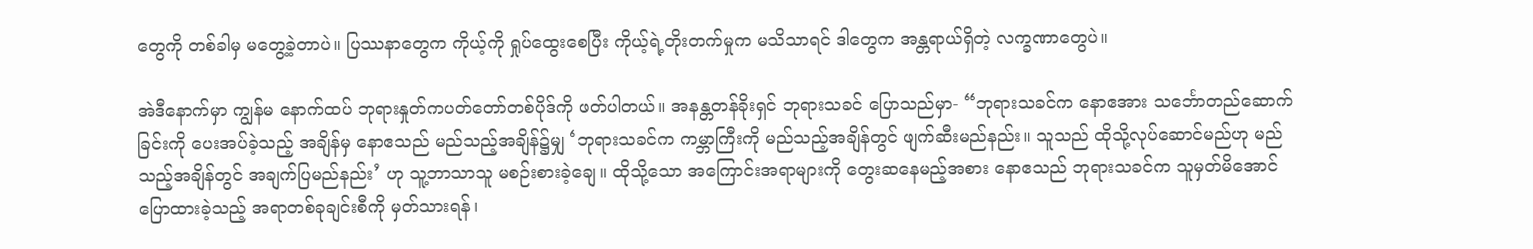တွေကို တစ်ခါမှ မတွေ့ခဲ့တာပဲ။ ပြဿနာတွေက ကိုယ့်ကို ရှုပ်ထွေးစေပြီး ကိုယ့်ရဲ့တိုးတက်မှုက မသိသာရင် ဒါတွေက အန္တရာယ်ရှိတဲ့ လက္ခဏာတွေပဲ။

အဲဒီနောက်မှာ ကျွန်မ နောက်ထပ် ဘုရားနှုတ်ကပတ်တော်တစ်ပိုဒ်ကို ဖတ်ပါတယ်။ အနန္တတန်ခိုးရှင် ဘုရားသခင် ပြောသည်မှာ- “ဘုရားသခင်က နောဧအား သင်္ဘောတည်ဆောက်ခြင်းကို ပေးအပ်ခဲ့သည့် အချိန်မှ နောဧသည် မည်သည့်အချိန်၌မျှ ‘ဘုရားသခင်က ကမ္ဘာကြီးကို မည်သည့်အချိန်တွင် ဖျက်ဆီးမည်နည်း။ သူသည် ထိုသို့လုပ်ဆောင်မည်ဟု မည်သည့်အချိန်တွင် အချက်ပြမည်နည်း’ ဟု သူ့ဘာသာသူ မစဉ်းစားခဲ့ချေ။ ထိုသို့သော အကြောင်းအရာများကို တွေးဆနေမည့်အစား နောဧသည် ဘုရားသခင်က သူမှတ်မိအောင် ပြောထားခဲ့သည့် အရာတစ်ခုချင်းစီကို မှတ်သားရန်၊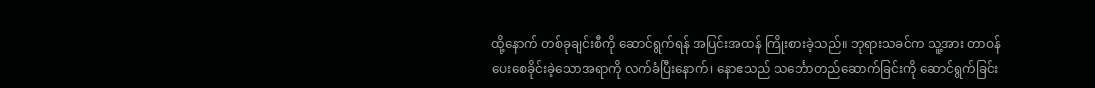ထို့နောက် တစ်ခုချင်းစီကို ဆောင်ရွက်ရန် အပြင်းအထန် ကြိုးစားခဲ့သည်။ ဘုရားသခင်က သူ့အား တာဝန်ပေးစေခိုင်းခဲ့သောအရာကို လက်ခံပြီးနောက်၊ နောဧသည် သင်္ဘောတည်ဆောက်ခြင်းကို ဆောင်ရွက်ခြင်း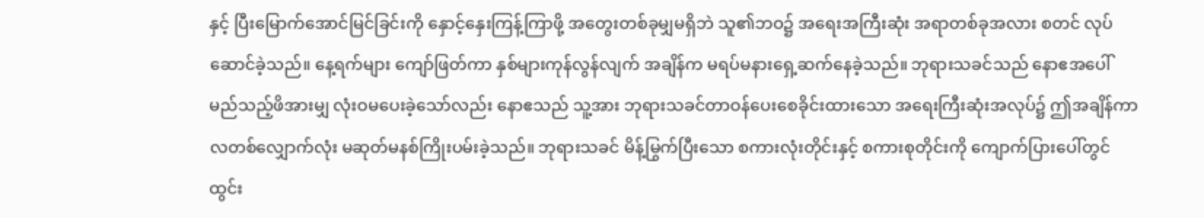နှင့် ပြီးမြောက်အောင်မြင်ခြင်းကို နှောင့်နှေးကြန့်ကြာဖို့ အတွေးတစ်ခုမျှမရှိဘဲ သူ၏ဘဝ၌ အရေးအကြီးဆုံး အရာတစ်ခုအလား စတင် လုပ်ဆောင်ခဲ့သည်။ နေ့ရက်များ ကျော်ဖြတ်ကာ နှစ်များကုန်လွန်လျက် အချိန်က မရပ်မနားရှေ့ဆက်နေခဲ့သည်။ ဘုရားသခင်သည် နောဧအပေါ် မည်သည့်ဖိအားမျှ လုံးဝမပေးခဲ့သော်လည်း နောဧသည် သူ့အား ဘုရားသခင်တာဝန်ပေးစေခိုင်းထားသော အရေးကြီးဆုံးအလုပ်၌ ဤအချိန်ကာလတစ်လျှောက်လုံး မဆုတ်မနစ်ကြိုးပမ်းခဲ့သည်။ ဘုရားသခင် မိန့်မြွက်ပြီးသော စကားလုံးတိုင်းနှင့် စကားစုတိုင်းကို ကျောက်ပြားပေါ်တွင် ထွင်း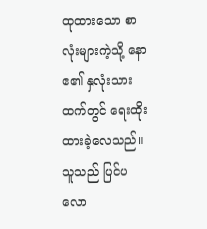ထုထားသော စာလုံးများကဲ့သို့ နောဧ၏ နှလုံးသားထက်တွင် ရေးထိုးထားခဲ့လေသည်။ သူသည် ပြင်ပလော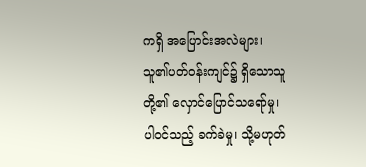ကရှိ အပြောင်းအလဲများ၊ သူ၏ပတ်ဝန်းကျင်၌ ရှိသောသူတို့၏ လှောင်ပြောင်သရော်မှု၊ ပါဝင်သည့် ခက်ခဲမှု၊ သို့မဟုတ်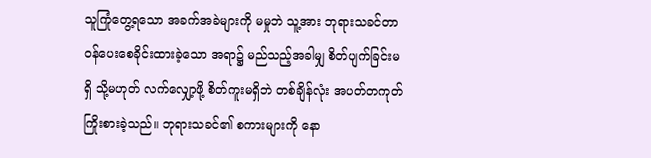သူကြုံတွေ့ရသော အခက်အခဲများကို မမှုဘဲ သူ့အား ဘုရားသခင်တာဝန်ပေးစေခိုင်းထားခဲ့သော အရာ၌ မည်သည့်အခါမျှ စိတ်ပျက်ခြင်းမရှိ သို့မဟုတ် လက်လျှော့ဖို့ စိတ်ကူးမရှိဘဲ တစ်ချိန်လုံး အပတ်တကုတ်ကြိုးစားခဲ့သည်။ ဘုရားသခင်၏ စကားများကို နော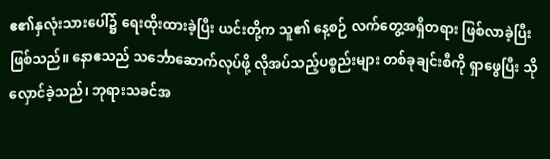ဧ၏နှလုံးသားပေါ်၌ ရေးထိုးထားခဲ့ပြီး ယင်းတို့က သူ၏ နေ့စဉ် လက်တွေ့အရှိတရား ဖြစ်လာခဲ့ပြီးဖြစ်သည်။ နောဧသည် သင်္ဘောဆောက်လုပ်ဖို့ လိုအပ်သည့်ပစ္စည်းများ တစ်ခုချင်းစီကို ရှာဖွေပြီး သိုလှောင်ခဲ့သည်၊ ဘုရားသခင်အ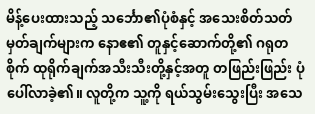မိန့်ပေးထားသည့် သင်္ဘော၏ပုံစံနှင့် အသေးစိတ်သတ်မှတ်ချက်များက နောဧ၏ တူနှင့်ဆောက်တို့၏ ဂရုတစိုက် ထုရိုက်ချက်အသီးသီးတို့နှင့်အတူ တဖြည်းဖြည်း ပုံပေါ်လာခဲ့၏။ လူတို့က သူ့ကို ရယ်သွမ်းသွေးပြီး အသေ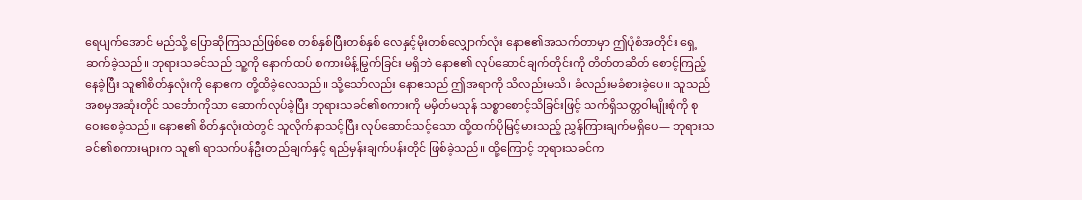ရေပျက်အောင် မည်သို့ ပြောဆိုကြသည်ဖြစ်စေ တစ်နှစ်ပြီးတစ်နှစ် လေနှင့်မိုးတစ်လျှောက်လုံး နောဧ၏အသက်တာမှာ ဤပုံစံအတိုင်း ရှေ့ဆက်ခဲ့သည်။ ဘုရားသခင်သည် သူ့ကို နောက်ထပ် စကားမိန့်မြွက်ခြင်း မရှိဘဲ နောဧ၏ လုပ်ဆောင်ချက်တိုင်းကို တိတ်တဆိတ် စောင့်ကြည့်နေခဲ့ပြီး သူ၏စိတ်နှလုံးကို နောဧက တို့ထိခဲ့လေသည်။ သို့သော်လည်း နောဧသည် ဤအရာကို သိလည်းမသိ၊ ခံလည်းမခံစားခဲ့ပေ။ သူသည် အစမှအဆုံးတိုင် သင်္ဘောကိုသာ ဆောက်လုပ်ခဲ့ပြီး ဘုရားသခင်၏စကားကို မမှိတ်မသုန် သစ္စာစောင့်သိခြင်းဖြင့် သက်ရှိသတ္တဝါမျိုးစုံကို စုဝေးစေခဲ့သည်။ နောဧ၏ စိတ်နှလုံးထဲတွင် သူလိုက်နာသင့်ပြီး လုပ်ဆောင်သင့်သော ထို့ထက်ပိုမြင့်မားသည့် ညွှန်ကြားချက်မရှိပေ— ဘုရားသခင်၏စကားများက သူ၏ ရာသက်ပန်ဦးတည်ချက်နှင့် ရည်မှန်းချက်ပန်းတိုင် ဖြစ်ခဲ့သည်။ ထို့ကြောင့် ဘုရားသခင်က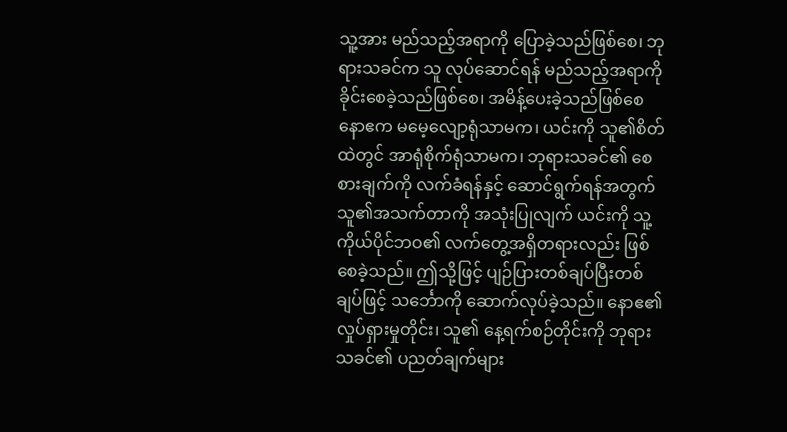သူ့အား မည်သည့်အရာကို ပြောခဲ့သည်ဖြစ်စေ၊ ဘုရားသခင်က သူ လုပ်ဆောင်ရန် မည်သည့်အရာကို ခိုင်းစေခဲ့သည်ဖြစ်စေ၊ အမိန့်ပေးခဲ့သည်ဖြစ်စေ နောဧက မမေ့လျော့ရုံသာမက၊ ယင်းကို သူ၏စိတ်ထဲတွင် အာရုံစိုက်ရုံသာမက၊ ဘုရားသခင်၏ စေစားချက်ကို လက်ခံရန်နှင့် ဆောင်ရွက်ရန်အတွက် သူ၏အသက်တာကို အသုံးပြုလျက် ယင်းကို သူ့ကိုယ်ပိုင်ဘဝ၏ လက်တွေ့အရှိတရားလည်း ဖြစ်စေခဲ့သည်။ ဤသို့ဖြင့် ပျဉ်ပြားတစ်ချပ်ပြီးတစ်ချပ်ဖြင့် သင်္ဘောကို ဆောက်လုပ်ခဲ့သည်။ နောဧ၏ လှုပ်ရှားမှုတိုင်း၊ သူ၏ နေ့ရက်စဉ်တိုင်းကို ဘုရားသခင်၏ ပညတ်ချက်များ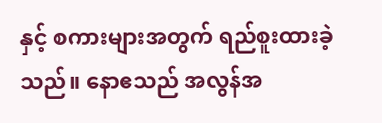နှင့် စကားများအတွက် ရည်စူးထားခဲ့သည်။ နောဧသည် အလွန်အ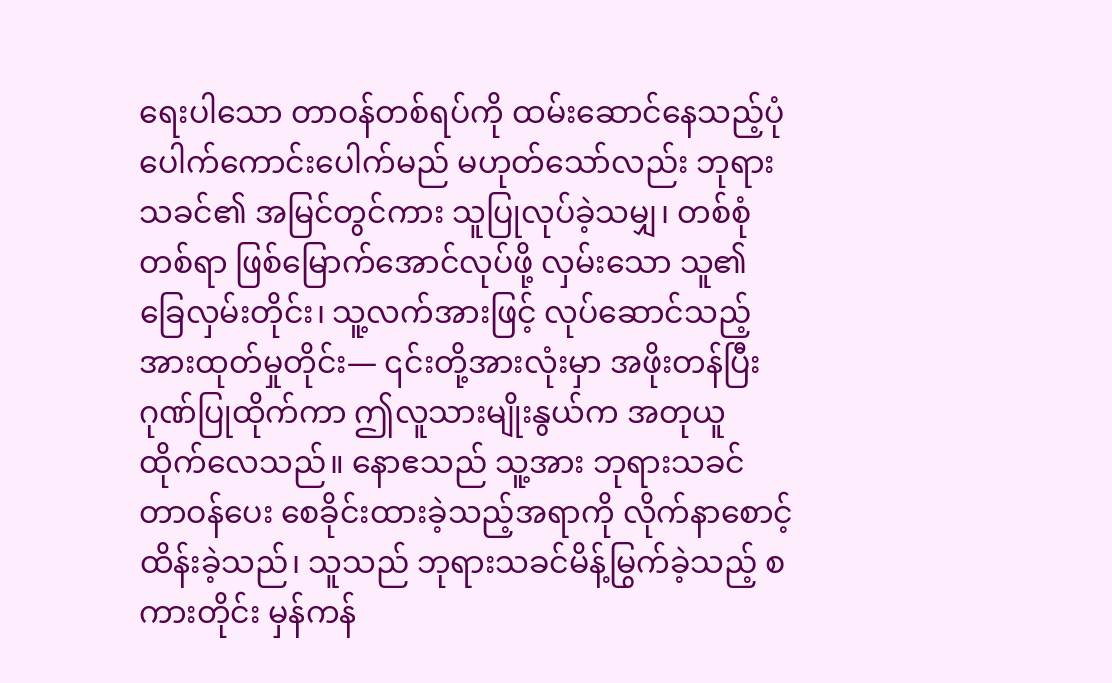ရေးပါသော တာဝန်တစ်ရပ်ကို ထမ်းဆောင်နေသည့်ပုံ ပေါက်ကောင်းပေါက်မည် မဟုတ်သော်လည်း ဘုရားသခင်၏ အမြင်တွင်ကား သူပြုလုပ်ခဲ့သမျှ၊ တစ်စုံတစ်ရာ ဖြစ်မြောက်အောင်လုပ်ဖို့ လှမ်းသော သူ၏ခြေလှမ်းတိုင်း၊ သူ့လက်အားဖြင့် လုပ်ဆောင်သည့် အားထုတ်မှုတိုင်း— ၎င်းတို့အားလုံးမှာ အဖိုးတန်ပြီး ဂုဏ်ပြုထိုက်ကာ ဤလူသားမျိုးနွယ်က အတုယူထိုက်လေသည်။ နောဧသည် သူ့အား ဘုရားသခင် တာဝန်ပေး စေခိုင်းထားခဲ့သည့်အရာကို လိုက်နာစောင့်ထိန်းခဲ့သည်၊ သူသည် ဘုရားသခင်မိန့်မြွက်ခဲ့သည့် စကားတိုင်း မှန်ကန်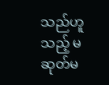သည်ဟူသည့် မဆုတ်မ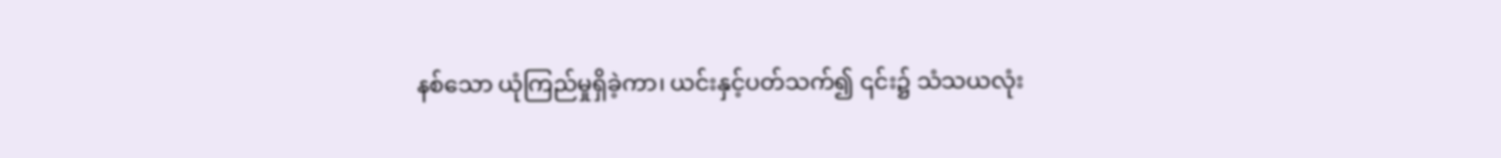နစ်သော ယုံကြည်မှုရှိခဲ့ကာ၊ ယင်းနှင့်ပတ်သက်၍ ၎င်း၌ သံသယလုံး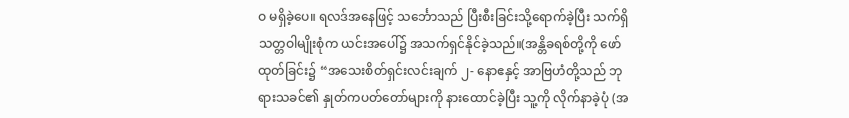ဝ မရှိခဲ့ပေ။ ရလဒ်အနေဖြင့် သင်္ဘောသည် ပြီးစီးခြင်းသို့ရောက်ခဲ့ပြီး သက်ရှိသတ္တဝါမျိုးစုံက ယင်းအပေါ်၌ အသက်ရှင်နိုင်ခဲ့သည်။(အန္တိခရစ်တို့ကို ဖော်ထုတ်ခြင်း၌ “အသေးစိတ်ရှင်းလင်းချက် ၂- နောဧနှင့် အာဗြဟံတို့သည် ဘုရားသခင်၏ နှုတ်ကပတ်တော်များကို နားထောင်ခဲ့ပြီး သူ့ကို လိုက်နာခဲ့ပုံ (အ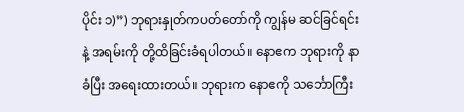ပိုင်း ၁)”) ဘုရားနှုတ်ကပတ်တော်ကို ကျွန်မ ဆင်ခြင်ရင်းနဲ့ အရမ်းကို တို့ထိခြင်းခံရပါတယ်။ နောဧက ဘုရားကို နာခံပြီး အရေးထားတယ်။ ဘုရားက နောဧကို သင်္ဘောကြီး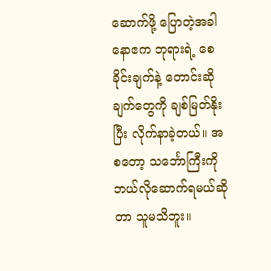ဆောက်ဖို့ ပြောတဲ့အခါ နောဧက ဘုရားရဲ့ စေခိုင်းချက်နဲ့ တောင်းဆိုချက်တွေကို ချစ်မြတ်နိုးပြီး လိုက်နာခဲ့တယ်။ အစတော့ သင်္ဘောကြီးကို ဘယ်လိုဆောက်ရမယ်ဆိုတာ သူမသိဘူး။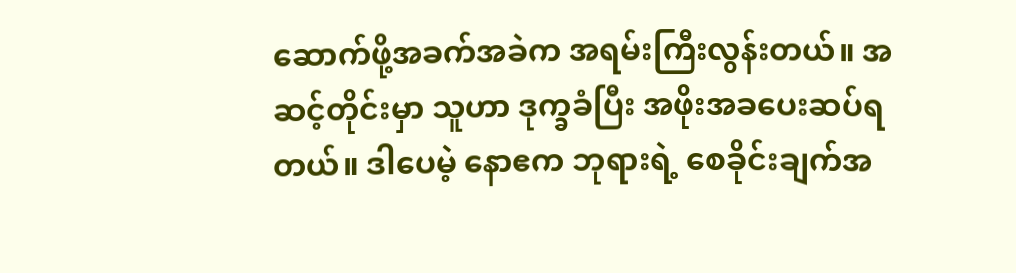ဆောက်ဖို့အခက်အခဲက အရမ်းကြီးလွန်းတယ်။ အဆင့်တိုင်းမှာ သူဟာ ဒုက္ခခံပြီး အဖိုးအခပေးဆပ်ရတယ်။ ဒါပေမဲ့ နောဧက ဘုရားရဲ့ စေခိုင်းချက်အ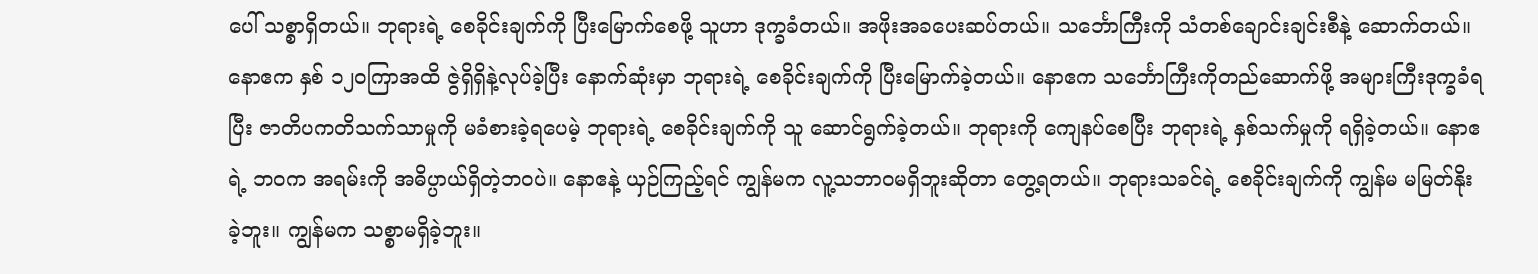ပေါ် သစ္စာရှိတယ်။ ဘုရားရဲ့ စေခိုင်းချက်ကို ပြီးမြောက်စေဖို့ သူဟာ ဒုက္ခခံတယ်။ အဖိုးအခပေးဆပ်တယ်။ သင်္ဘောကြီးကို သံတစ်ချောင်းချင်းစီနဲ့ ဆောက်တယ်။ နောဧက နှစ် ၁၂၀ကြာအထိ ဇွဲရှိရှိနဲ့လုပ်ခဲ့ပြီး နောက်ဆုံးမှာ ဘုရားရဲ့ စေခိုင်းချက်ကို ပြီးမြောက်ခဲ့တယ်။ နောဧက သင်္ဘောကြီးကိုတည်ဆောက်ဖို့ အများကြီးဒုက္ခခံရပြီး ဇာတိပကတိသက်သာမှုကို မခံစားခဲ့ရပေမဲ့ ဘုရားရဲ့ စေခိုင်းချက်ကို သူ ဆောင်ရွက်ခဲ့တယ်။ ဘုရားကို ကျေနပ်စေပြီး ဘုရားရဲ့ နှစ်သက်မှုကို ရရှိခဲ့တယ်။ နောဧရဲ့ ဘဝက အရမ်းကို အဓိပ္ပာယ်ရှိတဲ့ဘဝပဲ။ နောဧနဲ့ ယှဉ်ကြည့်ရင် ကျွန်မက လူ့သဘာဝမရှိဘူးဆိုတာ တွေ့ရတယ်။ ဘုရားသခင်ရဲ့ စေခိုင်းချက်ကို ကျွန်မ မမြတ်နိုးခဲ့ဘူး။ ကျွန်မက သစ္စာမရှိခဲ့ဘူး။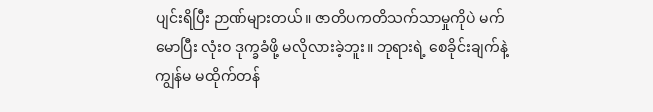ပျင်းရိပြီး ဉာဏ်များတယ်။ ဇာတိပကတိသက်သာမှုကိုပဲ မက်မောပြီး လုံးဝ ဒုက္ခခံဖို့ မလိုလားခဲ့ဘူး။ ဘုရားရဲ့ စေခိုင်းချက်နဲ့ ကျွန်မ မထိုက်တန်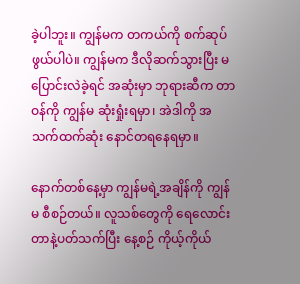ခဲ့ပါဘူး။ ကျွန်မက တကယ်ကို စက်ဆုပ်ဖွယ်ပါပဲ။ ကျွန်မက ဒီလိုဆက်သွားပြီး မပြောင်းလဲခဲ့ရင် အဆုံးမှာ ဘုရားဆီက တာဝန်ကို ကျွန်မ ဆုံးရှုံးရမှာ၊ အဲဒါကို အသက်ထက်ဆုံး နောင်တရနေရမှာ။

နောက်တစ်နေ့မှာ ကျွန်မရဲ့အချိန်ကို ကျွန်မ စီစဉ်တယ်။ လူသစ်တွေကို ရေလောင်းတာနဲ့ပတ်သက်ပြီး နေ့စဉ် ကိုယ့်ကိုယ်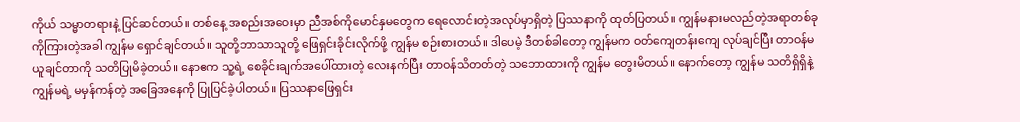ကိုယ် သမ္မာတရားနဲ့ ပြင်ဆင်တယ်။ တစ်နေ့ အစည်းအဝေးမှာ ညီအစ်ကိုမောင်နှမတွေက ရေလောင်းတဲ့အလုပ်မှာရှိတဲ့ ပြဿနာကို ထုတ်ပြတယ်။ ကျွန်မနားမလည်တဲ့အရာတစ်ခုကိုကြားတဲ့အခါ ကျွန်မ ရှောင်ချင်တယ်။ သူတို့ဘာသာသူတို့ ဖြေရှင်းခိုင်းလိုက်ဖို့ ကျွန်မ စဉ်းစားတယ်။ ဒါပေမဲ့ ဒီတစ်ခါတော့ ကျွန်မက ဝတ်ကျေတန်းကျေ လုပ်ချင်ပြီး တာဝန်မယူချင်တာကို သတိပြုမိခဲ့တယ်။ နောဧက သူ့ရဲ့ စေခိုင်းချက်အပေါ်ထားတဲ့ လေးနက်ပြီး တာဝန်သိတတ်တဲ့ သဘောထားကို ကျွန်မ တွေးမိတယ်။ နောက်တော့ ကျွန်မ သတိရှိရှိနဲ့ ကျွန်မရဲ့ မမှန်ကန်တဲ့ အခြေအနေကို ပြုပြင်ခဲ့ပါတယ်။ ပြဿနာဖြေရှင်း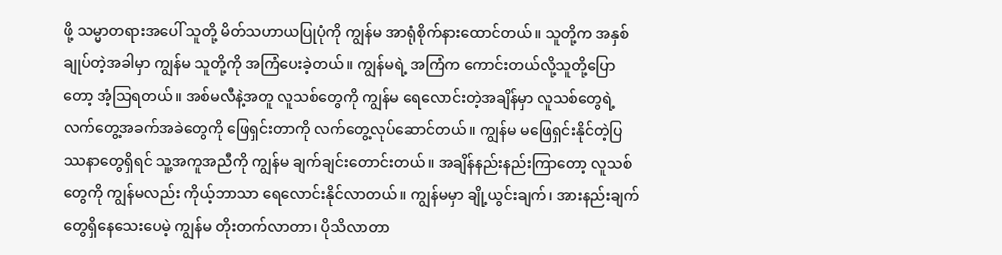ဖို့ သမ္မာတရားအပေါ် သူတို့ မိတ်သဟာယပြုပုံကို ကျွန်မ အာရုံစိုက်နားထောင်တယ်။ သူတို့က အနှစ်ချုပ်တဲ့အခါမှာ ကျွန်မ သူတို့ကို အကြံပေးခဲ့တယ်။ ကျွန်မရဲ့ အကြံက ကောင်းတယ်လို့သူတို့ပြောတော့ အံ့သြရတယ်။ အစ်မလီနဲ့အတူ လူသစ်တွေကို ကျွန်မ ရေလောင်းတဲ့အချိန်မှာ လူသစ်တွေရဲ့ လက်တွေ့အခက်အခဲတွေကို ဖြေရှင်းတာကို လက်တွေ့လုပ်ဆောင်တယ်။ ကျွန်မ မဖြေရှင်းနိုင်တဲ့ပြဿနာတွေရှိရင် သူ့အကူအညီကို ကျွန်မ ချက်ချင်းတောင်းတယ်။ အချိန်နည်းနည်းကြာတော့ လူသစ်တွေကို ကျွန်မလည်း ကိုယ့်ဘာသာ ရေလောင်းနိုင်လာတယ်။ ကျွန်မမှာ ချို့ယွင်းချက်၊ အားနည်းချက်တွေရှိနေသေးပေမဲ့ ကျွန်မ တိုးတက်လာတာ၊ ပိုသိလာတာ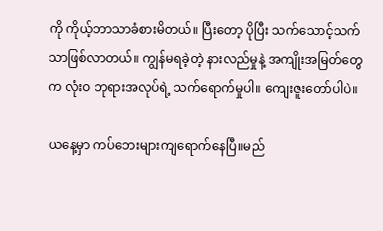ကို ကိုယ့်ဘာသာခံစားမိတယ်။ ပြီးတော့ ပိုပြီး သက်သောင့်သက်သာဖြစ်လာတယ်။ ကျွန်မရခဲ့တဲ့ နားလည်မှုနဲ့ အကျိုးအမြတ်တွေက လုံးဝ ဘုရားအလုပ်ရဲ့ သက်ရောက်မှုပါ။ ကျေးဇူးတော်ပါပဲ။

ယနေ့မှာ ကပ်ဘေးများကျရောက်နေပြီ။မည်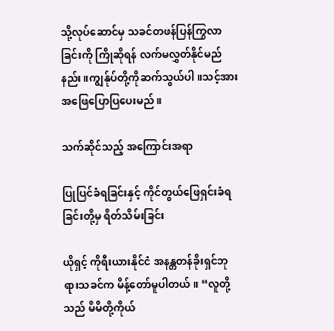သို့လုပ်ဆောင်မှ သခင်တဖန်ပြန်ကြွလာခြင်းကို ကြိုဆိုရန် လက်မလွှတ်နိုင်မည်နည်း။ကျွန်ုပ်တို့ကိုဆက်သွယ်ပါ။သင့်အားအဖြေပြောပြပေးမည်။

သက်ဆိုင်သည့် အကြောင်းအရာ

ပြုပြင်ခံရခြင်းနှင့် ကိုင်တွယ်ဖြေရှင်းခံရခြင်းတို့မှ ရိတ်သိမ်းခြင်း

ယိုရှင့် ကိုရီးယားနိုင်ငံ အနန္တတန်ခိုးရှင်ဘုရားသခင်က မိန့်တော်မူပါတယ်။ “လူတို့သည် မိမိတို့ကိုယ်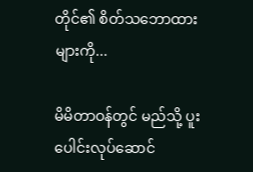တိုင်၏ စိတ်သဘောထားများကို...

မိမိတာဝန်တွင် မည်သို့ ပူးပေါင်းလုပ်ဆောင်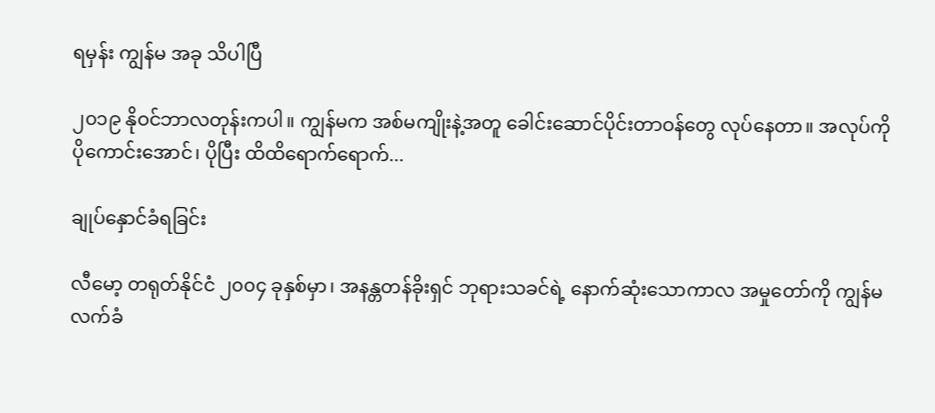ရမှန်း ကျွန်မ အခု သိပါပြီ

၂၀၁၉ နိုဝင်ဘာလတုန်းကပါ။ ကျွန်မက အစ်မကျိုးနဲ့အတူ ခေါင်းဆောင်ပိုင်းတာဝန်တွေ လုပ်နေတာ။ အလုပ်ကို ပိုကောင်းအောင်၊ ပိုပြီး ထိထိရောက်ရောက်...

ချုပ်နှောင်ခံရခြင်း

လီမော့ တရုတ်နိုင်ငံ ၂၀၀၄ ခုနှစ်မှာ၊ အနန္တတန်ခိုးရှင် ဘုရားသခင်ရဲ့ နောက်ဆုံးသောကာလ အမှုတော်ကို ကျွန်မ လက်ခံ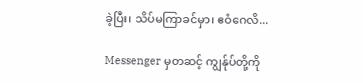ခဲ့ပြီး၊ သိပ်မကြာခင်မှာ၊ ဧဝံဂေလိ...

Messenger မှတဆင့် ကျွန်ုပ်တို့ကို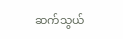ဆက်သွယ်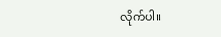လိုက်ပါ။